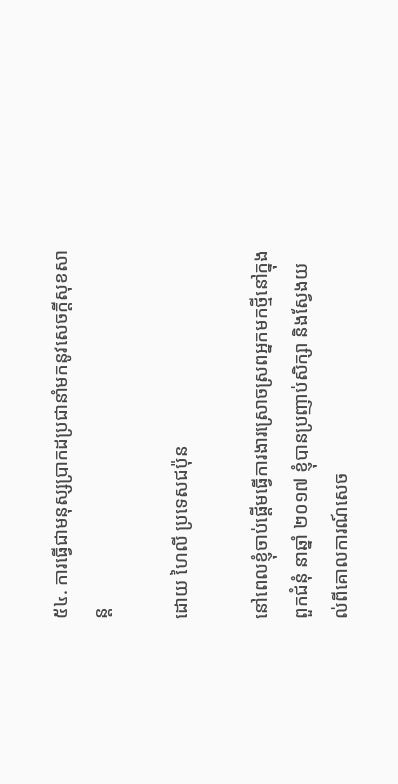៥៤. ការធ្វើជាមនុស្សប្រាកដប្រជានាំមកនូវសេចក្ដីសុខសាន្ត

ដោយ ហៃលី ប្រទេសជប៉ុន

នៅពេលខ្ញុំចាប់ផ្ដើមធ្វើការងារស្រោចស្រពអ្នកមកថ្មីនៅក្នុងពួកជំនុំ នាឆ្នាំ ២០១៧ ខ្ញុំបានប្រញាប់សិក្សា និងស្វែងយល់ពីគោលការណ៍សេច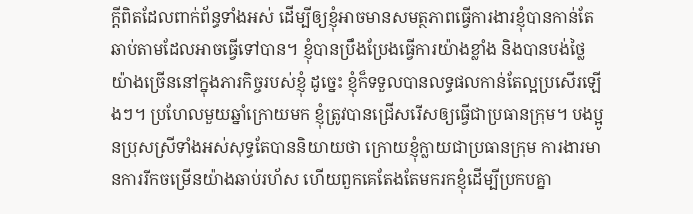ក្ដីពិតដែលពាក់ព័ន្ធទាំងអស់ ដើម្បីឲ្យខ្ញុំអាចមានសមត្ថភាពធ្វើការងារខ្ញុំបានកាន់តែឆាប់តាមដែលអាចធ្វើទៅបាន។ ខ្ញុំបានប្រឹងប្រែងធ្វើការយ៉ាងខ្លាំង និងបានបង់ថ្លៃយ៉ាងច្រើននៅក្នុងភារកិច្ចរបស់ខ្ញុំ ដូច្នេះ ខ្ញុំក៏ទទួលបានលទ្ធផលកាន់តែល្អប្រសើរឡើងៗ។ ប្រហែលមួយឆ្នាំក្រោយមក ខ្ញុំត្រូវបានជ្រើសរើសឲ្យធ្វើជាប្រធានក្រុម។ បងប្អូនប្រុសស្រីទាំងអស់សុទ្ធតែបាននិយាយថា ក្រោយខ្ញុំក្លាយជាប្រធានក្រុម ការងារមានការរីកចម្រើនយ៉ាងឆាប់រហ័ស ហើយពួកគេតែងតែមករកខ្ញុំដើម្បីប្រកបគ្នា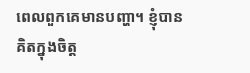ពេលពួកគេមានបញ្ហា។ ខ្ញុំបានគិតក្នុងចិត្ត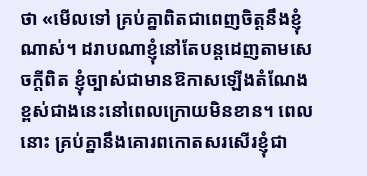ថា «មើលទៅ គ្រប់គ្នាពិតជាពេញចិត្តនឹងខ្ញុំណាស់។ ដរាបណាខ្ញុំនៅតែបន្តដេញតាមសេចក្ដីពិត ខ្ញុំច្បាស់ជាមានឱកាសឡើងតំណែងខ្ពស់ជាងនេះនៅពេលក្រោយមិនខាន។ ពេលនោះ គ្រប់គ្នានឹងគោរពកោតសរសើរខ្ញុំជា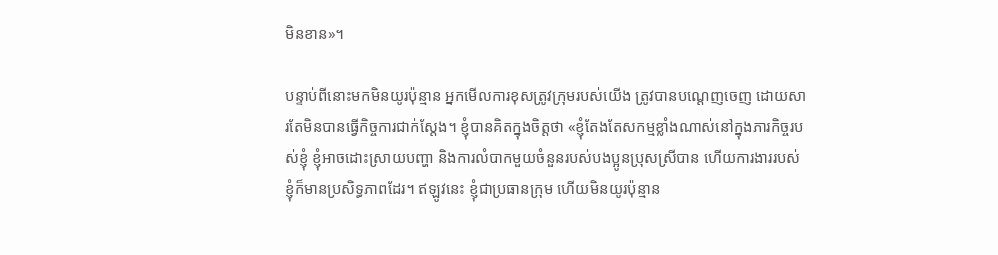មិនខាន»។

បន្ទាប់ពីនោះមកមិនយូរប៉ុន្មាន អ្នកមើលការខុសត្រូវក្រុមរបស់យើង ត្រូវបានបណ្ដេញចេញ ដោយសារតែមិនបានធ្វើកិច្ចការជាក់ស្ដែង។ ខ្ញុំបានគិតក្នុងចិត្តថា «ខ្ញុំតែងតែសកម្មខ្លាំងណាស់នៅក្នុងភារកិច្ចរបស់ខ្ញុំ ខ្ញុំអាចដោះស្រាយបញ្ហា និងការលំបាកមួយចំនួនរបស់បងប្អូនប្រុសស្រីបាន ហើយការងាររបស់ខ្ញុំក៏មានប្រសិទ្ធភាពដែរ។ ឥឡូវនេះ ខ្ញុំជាប្រធានក្រុម ហើយមិនយូរប៉ុន្មាន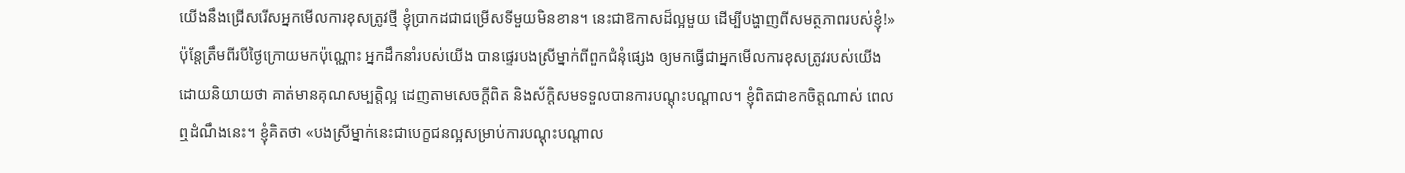យើងនឹងជ្រើសរើសអ្នកមើលការខុសត្រូវថ្មី ខ្ញុំប្រាកដជាជម្រើសទីមួយមិនខាន។ នេះជាឱកាសដ៏ល្អមួយ ដើម្បីបង្ហាញពីសមត្ថភាពរបស់ខ្ញុំ!» ប៉ុន្តែត្រឹមពីរបីថ្ងៃក្រោយមកប៉ុណ្ណោះ អ្នកដឹកនាំរបស់យើង បានផ្ទេរបងស្រីម្នាក់ពីពួកជំនុំផ្សេង ឲ្យមកធ្វើជាអ្នកមើលការខុសត្រូវរបស់យើង ដោយនិយាយថា គាត់មានគុណសម្បត្តិល្អ ដេញតាមសេចក្ដីពិត និងស័ក្តិសមទទួលបានការបណ្ដុះបណ្ដាល។ ខ្ញុំពិតជាខកចិត្តណាស់ ពេលឮដំណឹងនេះ។ ខ្ញុំគិតថា «បងស្រីម្នាក់នេះជាបេក្ខជនល្អសម្រាប់ការបណ្ដុះបណ្ដាល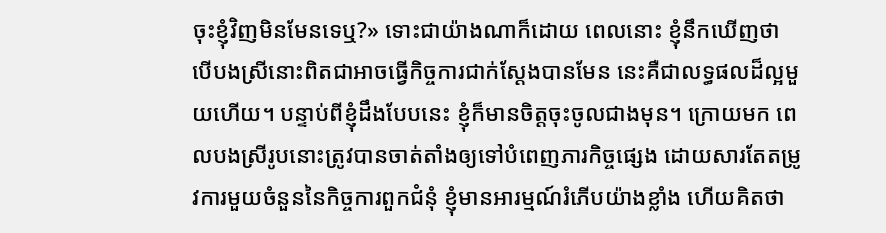ចុះខ្ញុំវិញមិនមែនទេឬ?» ទោះជាយ៉ាងណាក៏ដោយ ពេលនោះ ខ្ញុំនឹកឃើញថា បើបងស្រីនោះពិតជាអាចធ្វើកិច្ចការជាក់ស្ដែងបានមែន នេះគឺជាលទ្ធផលដ៏ល្អមួយហើយ។ បន្ទាប់ពីខ្ញុំដឹងបែបនេះ ខ្ញុំក៏មានចិត្តចុះចូលជាងមុន។ ក្រោយមក ពេលបងស្រីរូបនោះត្រូវបានចាត់តាំងឲ្យទៅបំពេញភារកិច្ចផ្សេង ដោយសារតែតម្រូវការមួយចំនួននៃកិច្ចការពួកជំនុំ ខ្ញុំមានអារម្មណ៍រំភើបយ៉ាងខ្លាំង ហើយគិតថា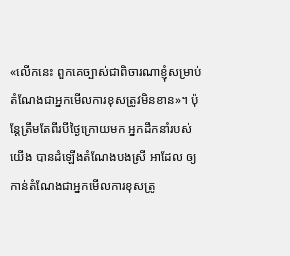«លើកនេះ ពួកគេច្បាស់ជាពិចារណាខ្ញុំសម្រាប់តំណែងជាអ្នកមើលការខុសត្រូវមិនខាន»។ ប៉ុន្តែត្រឹមតែពីរបីថ្ងៃក្រោយមក អ្នកដឹកនាំរបស់យើង បានដំឡើងតំណែងបងស្រី អាដែល ឲ្យកាន់តំណែងជាអ្នកមើលការខុសត្រូ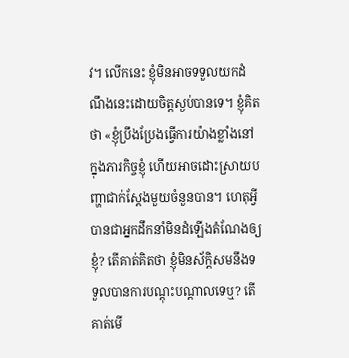វ។ លើកនេះ ខ្ញុំមិនអាចទទួលយកដំណឹងនេះដោយចិត្តស្ងប់បានទេ។ ខ្ញុំគិតថា «ខ្ញុំប្រឹងប្រែងធ្វើការយ៉ាងខ្លាំងនៅក្នុងភារកិច្ចខ្ញុំ ហើយអាចដោះស្រាយបញ្ហាជាក់ស្ដែងមួយចំនួនបាន។ ហេតុអ្វីបានជាអ្នកដឹកនាំមិនដំឡើងតំណែងឲ្យខ្ញុំ? តើគាត់គិតថា ខ្ញុំមិនស័ក្តិសមនឹងទទួលបានការបណ្ដុះបណ្ដាលទេឬ? តើគាត់មើ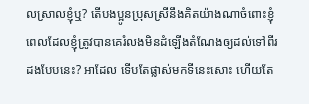លស្រាលខ្ញុំឬ? តើបងប្អូនប្រុសស្រីនឹងគិតយ៉ាងណាចំពោះខ្ញុំ ពេលដែលខ្ញុំត្រូវបានគេរំលងមិនដំឡើងតំណែងឲ្យដល់ទៅពីរដងបែបនេះ? អាដែល ទើបតែផ្លាស់មកទីនេះសោះ ហើយតែ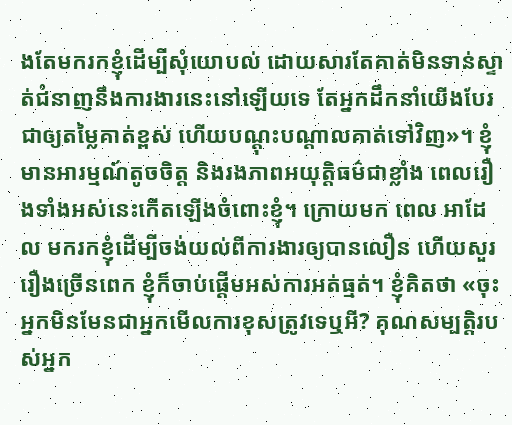ងតែមករកខ្ញុំដើម្បីសុំយោបល់ ដោយសារតែគាត់មិនទាន់ស្ទាត់ជំនាញនឹងការងារនេះនៅឡើយទេ តែអ្នកដឹកនាំយើងបែរជាឲ្យតម្លៃគាត់ខ្ពស់ ហើយបណ្ដុះបណ្ដាលគាត់ទៅវិញ»។ ខ្ញុំមានអារម្មណ៍តូចចិត្ត និងរងភាពអយុត្តិធម៌ជាខ្លាំង ពេលរឿងទាំងអស់នេះកើតឡើងចំពោះខ្ញុំ។ ក្រោយមក ពេល អាដែល មករកខ្ញុំដើម្បីចង់យល់ពីការងារឲ្យបានលឿន ហើយសួររឿងច្រើនពេក ខ្ញុំក៏ចាប់ផ្ដើមអស់ការអត់ធ្មត់។ ខ្ញុំគិតថា «ចុះអ្នកមិនមែនជាអ្នកមើលការខុសត្រូវទេឬអី? គុណសម្បត្តិរបស់អ្នក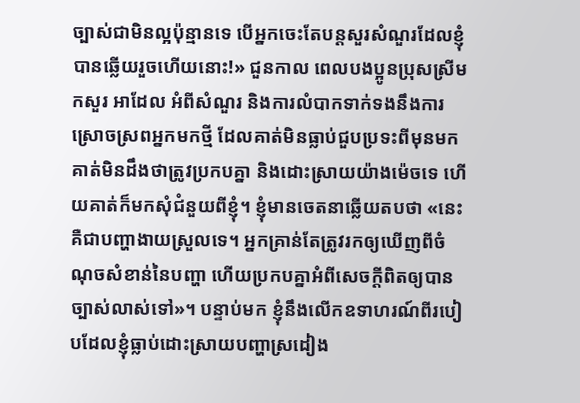ច្បាស់ជាមិនល្អប៉ុន្មានទេ បើអ្នកចេះតែបន្តសួរសំណួរដែលខ្ញុំបានឆ្លើយរួចហើយនោះ!» ជួនកាល ពេលបងប្អូនប្រុសស្រីមកសួរ អាដែល អំពីសំណួរ និងការលំបាកទាក់ទងនឹងការស្រោចស្រពអ្នកមកថ្មី ដែលគាត់មិនធ្លាប់ជួបប្រទះពីមុនមក គាត់មិនដឹងថាត្រូវប្រកបគ្នា និងដោះស្រាយយ៉ាងម៉េចទេ ហើយគាត់ក៏មកសុំជំនួយពីខ្ញុំ។ ខ្ញុំមានចេតនាឆ្លើយតបថា «នេះគឺជាបញ្ហាងាយស្រួលទេ។ អ្នកគ្រាន់តែត្រូវរកឲ្យឃើញពីចំណុចសំខាន់នៃបញ្ហា ហើយប្រកបគ្នាអំពីសេចក្ដីពិតឲ្យបានច្បាស់លាស់ទៅ»។ បន្ទាប់មក ខ្ញុំនឹងលើកឧទាហរណ៍ពីរបៀបដែលខ្ញុំធ្លាប់ដោះស្រាយបញ្ហាស្រដៀង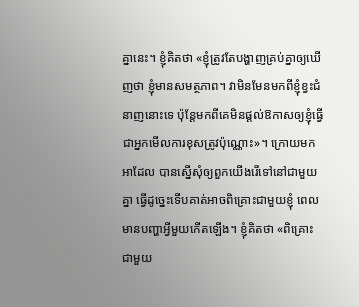គ្នានេះ។ ខ្ញុំគិតថា «ខ្ញុំត្រូវតែបង្ហាញគ្រប់គ្នាឲ្យឃើញថា ខ្ញុំមានសមត្ថភាព។ វាមិនមែនមកពីខ្ញុំខ្វះជំនាញនោះទេ ប៉ុន្តែមកពីគេមិនផ្ដល់ឱកាសឲ្យខ្ញុំធ្វើជាអ្នកមើលការខុសត្រូវប៉ុណ្ណោះ»។ ក្រោយមក អាដែល បានស្នើសុំឲ្យពួកយើងរើទៅនៅជាមួយគ្នា ធ្វើដូច្នេះទើបគាត់អាចពិគ្រោះជាមួយខ្ញុំ ពេលមានបញ្ហាអ្វីមួយកើតឡើង។ ខ្ញុំគិតថា «ពិគ្រោះជាមួយ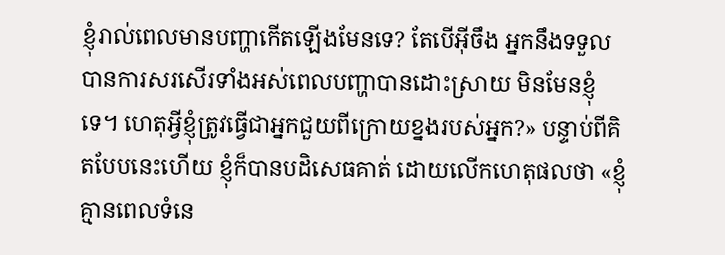ខ្ញុំរាល់ពេលមានបញ្ហាកើតឡើងមែនទេ? តែបើអ៊ីចឹង អ្នកនឹងទទួលបានការសរសើរទាំងអស់ពេលបញ្ហាបានដោះស្រាយ មិនមែនខ្ញុំទេ។ ហេតុអ្វីខ្ញុំត្រូវធ្វើជាអ្នកជួយពីក្រោយខ្នងរបស់អ្នក?» បន្ទាប់ពីគិតបែបនេះហើយ ខ្ញុំក៏បានបដិសេធគាត់ ដោយលើកហេតុផលថា «ខ្ញុំគ្មានពេលទំនេ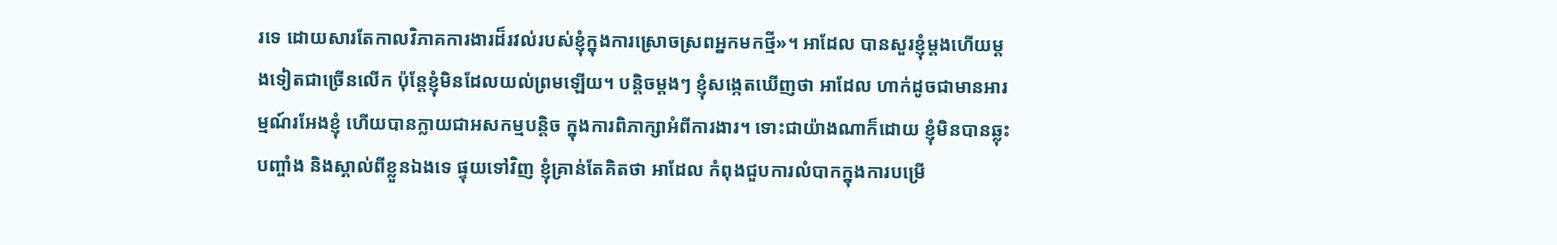រទេ ដោយសារតែកាលវិភាគការងារដ៏រវល់របស់ខ្ញុំក្នុងការស្រោចស្រពអ្នកមកថ្មី»។ អាដែល បានសួរខ្ញុំម្ដងហើយម្ដងទៀតជាច្រើនលើក ប៉ុន្តែខ្ញុំមិនដែលយល់ព្រមឡើយ។ បន្ដិចម្ដងៗ ខ្ញុំសង្កេតឃើញថា អាដែល ហាក់ដូចជាមានអារម្មណ៍រអែងខ្ញុំ ហើយបានក្លាយជាអសកម្មបន្តិច ក្នុងការពិភាក្សាអំពីការងារ។ ទោះជាយ៉ាងណាក៏ដោយ ខ្ញុំមិនបានឆ្លុះបញ្ចាំង និងស្គាល់ពីខ្លួនឯងទេ ផ្ទុយទៅវិញ ខ្ញុំគ្រាន់តែគិតថា អាដែល កំពុងជួបការលំបាកក្នុងការបម្រើ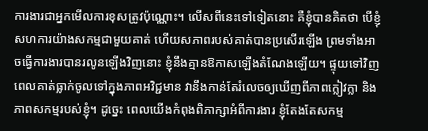ការងារជាអ្នកមើលការខុសត្រូវប៉ុណ្ណោះ។ លើសពីនេះទៅទៀតនោះ គឺខ្ញុំបានគិតថា បើខ្ញុំសហការយ៉ាងសកម្មជាមួយគាត់ ហើយសភាពរបស់គាត់បានប្រសើរឡើង ព្រមទាំងអាចធ្វើការងារបានរលូនឡើងវិញនោះ ខ្ញុំនឹងគ្មានឱកាសឡើងតំណែងឡើយ។ ផ្ទុយទៅវិញ ពេលគាត់ធ្លាក់ចូលទៅក្នុងភាពអវិជ្ជមាន វានឹងកាន់តែរំលេចឲ្យឃើញពីភាពក្លៀវក្លា និងភាពសកម្មរបស់ខ្ញុំ។ ដូច្នេះ ពេលយើងកំពុងពិភាក្សាអំពីការងារ ខ្ញុំតែងតែសកម្ម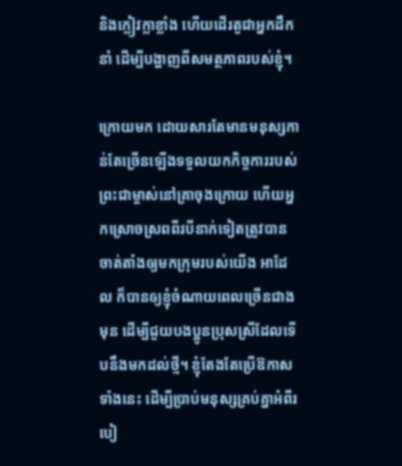និងក្លៀវក្លាខ្លាំង ហើយដើរតួជាអ្នកដឹកនាំ ដើម្បីបង្ហាញពីសមត្ថភាពរបស់ខ្ញុំ។

ក្រោយមក ដោយសារតែមានមនុស្សកាន់តែច្រើនឡើងទទួលយកកិច្ចការរបស់ព្រះជាម្ចាស់នៅគ្រាចុងក្រោយ ហើយអ្នកស្រោចស្រពពីរបីនាក់ទៀតត្រូវបានចាត់តាំងឲ្យមកក្រុមរបស់យើង អាដែល ក៏បានឲ្យខ្ញុំចំណាយពេលច្រើនជាងមុន ដើម្បីជួយបងប្អូនប្រុសស្រីដែលទើបនឹងមកដល់ថ្មី។ ខ្ញុំតែងតែប្រើឱកាសទាំងនេះ ដើម្បីប្រាប់មនុស្សគ្រប់គ្នាអំពីរបៀ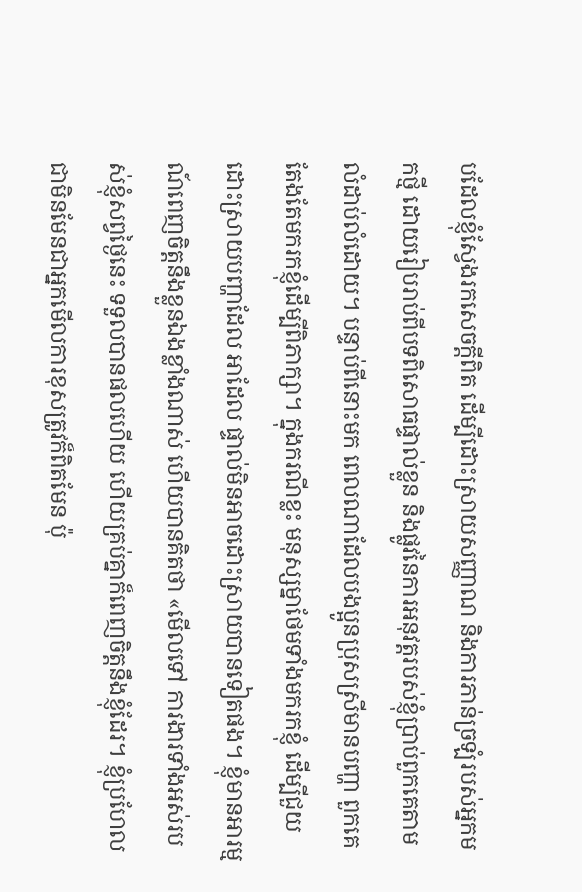បដែលខ្ញុំស្វែងរកសេចក្ដីពិត ដើម្បីដោះស្រាយសញ្ញាណ និងការភាន់ច្រឡំរបស់អ្នកមកថ្មី ដោយរៀបរាប់ពីបទពិសោធផ្ទាល់ខ្លួន និងផ្លូវនៃការអនុវត្តរបស់ខ្ញុំប្រាប់ពួកគេតាមលំដាប់លំដោយ។ បន្ទាប់ពីនោះមក ពេលណាដែលបងប្អូនប្រុសស្រីមានបញ្ហា ពួកគេតែងតែមករកខ្ញុំដើម្បីពិភាក្សា។ ក្នុងករណីខ្លះ មនុស្សម្នាថែមទាំងមករកខ្ញុំ ដើម្បីជួយដោះស្រាយបញ្ហាដែល អាដែល ផ្ទាល់មិនអាចដោះស្រាយបានទៀតផង។ ខ្ញុំមានអារម្មណ៍ពេញចិត្តនឹងខ្លួនឯងខ្លាំងណាស់ ហើយបានគិតថា «មើលទៅ ការងារទាំងអស់របស់ខ្ញុំសព្វថ្ងៃនេះ ទទួលបានផលហើយ ហើយគ្រប់គ្នាក៏ពេញចិត្តនឹងខ្ញុំដែរ។ ខ្ញុំប្រហែលជាមិនមែនជាអ្នកមើលការខុសត្រូវក៏ពិតមែន ប៉ុ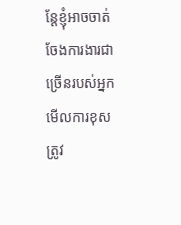ន្តែខ្ញុំអាចចាត់ចែងការងារជាច្រើនរបស់អ្នកមើលការខុសត្រូវ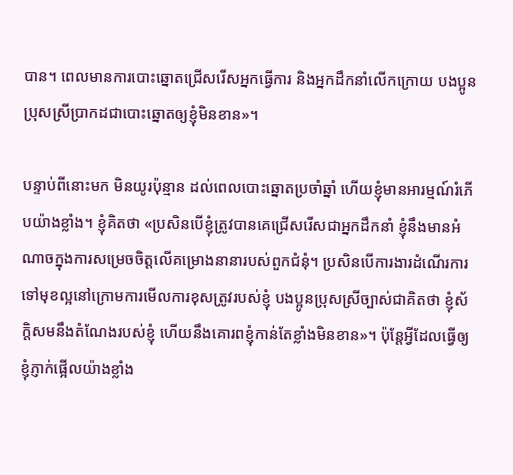បាន។ ពេលមានការបោះឆ្នោតជ្រើសរើសអ្នកធ្វើការ និងអ្នកដឹកនាំលើកក្រោយ បងប្អូនប្រុសស្រីប្រាកដជាបោះឆ្នោតឲ្យខ្ញុំមិនខាន»។

បន្ទាប់ពីនោះមក មិនយូរប៉ុន្មាន ដល់ពេលបោះឆ្នោតប្រចាំឆ្នាំ ហើយខ្ញុំមានអារម្មណ៍រំភើបយ៉ាងខ្លាំង។ ខ្ញុំគិតថា «ប្រសិនបើខ្ញុំត្រូវបានគេជ្រើសរើសជាអ្នកដឹកនាំ ខ្ញុំនឹងមានអំណាចក្នុងការសម្រេចចិត្តលើគម្រោងនានារបស់ពួកជំនុំ។ ប្រសិនបើការងារដំណើរការទៅមុខល្អនៅក្រោមការមើលការខុសត្រូវរបស់ខ្ញុំ បងប្អូនប្រុសស្រីច្បាស់ជាគិតថា ខ្ញុំស័ក្តិសមនឹងតំណែងរបស់ខ្ញុំ ហើយនឹងគោរពខ្ញុំកាន់តែខ្លាំងមិនខាន»។ ប៉ុន្តែអ្វីដែលធ្វើឲ្យខ្ញុំភ្ញាក់ផ្អើលយ៉ាងខ្លាំង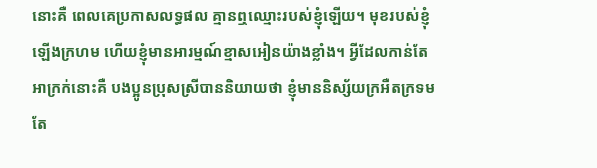នោះគឺ ពេលគេប្រកាសលទ្ធផល គ្មានឮឈ្មោះរបស់ខ្ញុំឡើយ។ មុខរបស់ខ្ញុំឡើងក្រហម ហើយខ្ញុំមានអារម្មណ៍ខ្មាសអៀនយ៉ាងខ្លាំង។ អ្វីដែលកាន់តែអាក្រក់នោះគឺ បងប្អូនប្រុសស្រីបាននិយាយថា ខ្ញុំមាននិស្ស័យក្រអឺតក្រទម តែ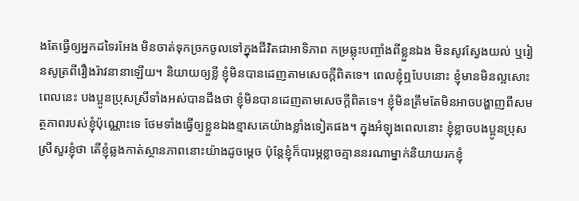ងតែធ្វើឲ្យអ្នកដទៃរអែង មិនចាត់ទុកច្រកចូលទៅក្នុងជីវិតជាអាទិភាព កម្រឆ្លុះបញ្ចាំងពីខ្លួនឯង មិនសូវស្វែងយល់ ឬរៀនសូត្រពីរឿងរ៉ាវនានាឡើយ។ និយាយឲ្យខ្លី ខ្ញុំមិនបានដេញតាមសេចក្ដីពិតទេ។ ពេលខ្ញុំឮបែបនោះ ខ្ញុំមានមិនល្អសោះ ពេលនេះ បងប្អូនប្រុសស្រីទាំងអស់បានដឹងថា ខ្ញុំមិនបានដេញតាមសេចក្ដីពិតទេ។ ខ្ញុំមិនត្រឹមតែមិនអាចបង្ហាញពីសមត្ថភាពរបស់ខ្ញុំប៉ុណ្ណោះទេ ថែមទាំងធ្វើឲ្យខ្លួនឯងខ្មាសគេយ៉ាងខ្លាំងទៀតផង។ ក្នុងអំឡុងពេលនោះ ខ្ញុំខ្លាចបងប្អូនប្រុសស្រីសួរខ្ញុំថា តើខ្ញុំឆ្លងកាត់ស្ថានភាពនោះយ៉ាងដូចម្ដេច ប៉ុន្តែខ្ញុំក៏បារម្ភខ្លាចគ្មាននរណាម្នាក់និយាយរកខ្ញុំ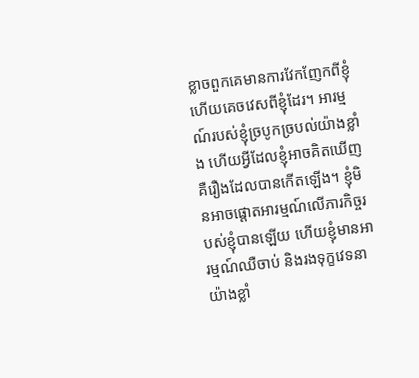ខ្លាចពួកគេមានការវែកញែកពីខ្ញុំ ហើយគេចវេសពីខ្ញុំដែរ។ អារម្មណ៍របស់ខ្ញុំច្របូកច្របល់យ៉ាងខ្លាំង ហើយអ្វីដែលខ្ញុំអាចគិតឃើញ គឺរឿងដែលបានកើតឡើង។ ខ្ញុំមិនអាចផ្ដោតអារម្មណ៍លើភារកិច្ចរបស់ខ្ញុំបានឡើយ ហើយខ្ញុំមានអារម្មណ៍ឈឺចាប់ និងរងទុក្ខវេទនាយ៉ាងខ្លាំ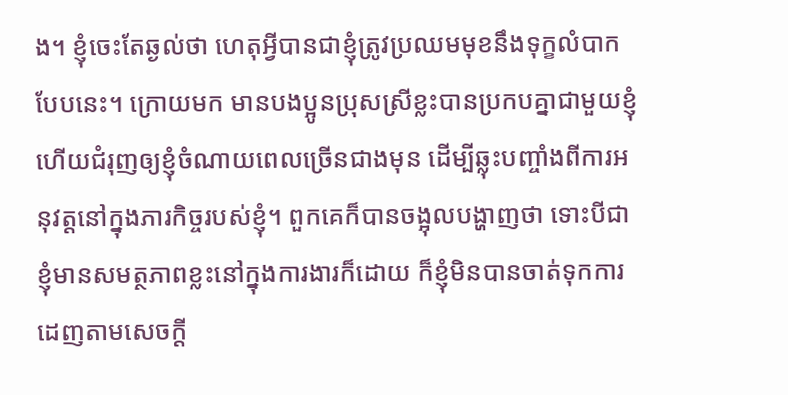ង។ ខ្ញុំចេះតែឆ្ងល់ថា ហេតុអ្វីបានជាខ្ញុំត្រូវប្រឈមមុខនឹងទុក្ខលំបាកបែបនេះ។ ក្រោយមក មានបងប្អូនប្រុសស្រីខ្លះបានប្រកបគ្នាជាមួយខ្ញុំ ហើយជំរុញឲ្យខ្ញុំចំណាយពេលច្រើនជាងមុន ដើម្បីឆ្លុះបញ្ចាំងពីការអនុវត្តនៅក្នុងភារកិច្ចរបស់ខ្ញុំ។ ពួកគេក៏បានចង្អុលបង្ហាញថា ទោះបីជាខ្ញុំមានសមត្ថភាពខ្លះនៅក្នុងការងារក៏ដោយ ក៏ខ្ញុំមិនបានចាត់ទុកការដេញតាមសេចក្ដី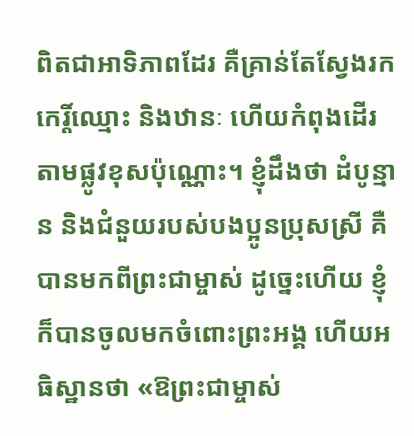ពិតជាអាទិភាពដែរ គឺគ្រាន់តែស្វែងរកកេរ្តិ៍ឈ្មោះ និងឋានៈ ហើយកំពុងដើរតាមផ្លូវខុសប៉ុណ្ណោះ។ ខ្ញុំដឹងថា ដំបូន្មាន និងជំនួយរបស់បងប្អូនប្រុសស្រី គឺបានមកពីព្រះជាម្ចាស់ ដូច្នេះហើយ ខ្ញុំក៏បានចូលមកចំពោះព្រះអង្គ ហើយអធិស្ឋានថា «ឱព្រះជាម្ចាស់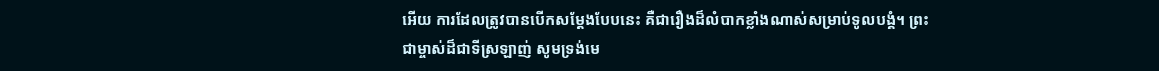អើយ ការដែលត្រូវបានបើកសម្ដែងបែបនេះ គឺជារឿងដ៏លំបាកខ្លាំងណាស់សម្រាប់ទូលបង្គំ។ ព្រះជាម្ចាស់ដ៏ជាទីស្រឡាញ់ សូមទ្រង់មេ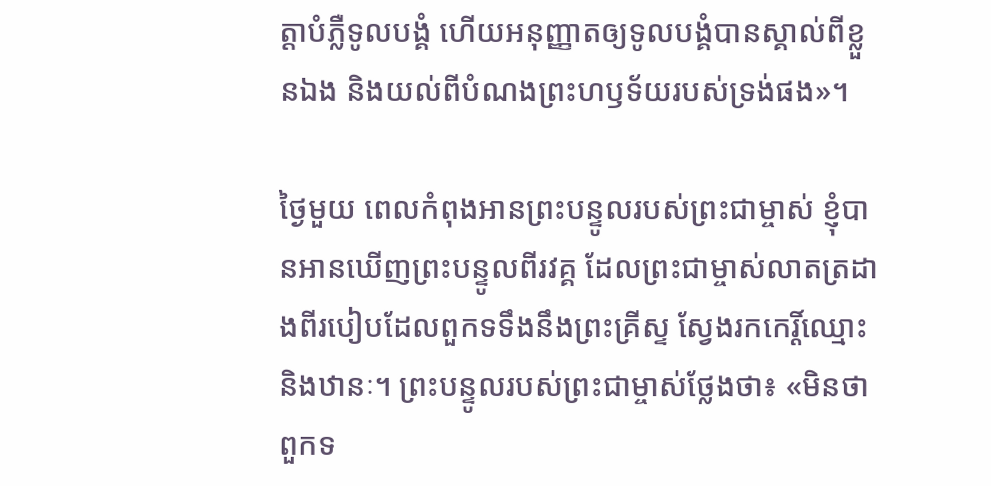ត្តាបំភ្លឺទូលបង្គំ ហើយអនុញ្ញាតឲ្យទូលបង្គំបានស្គាល់ពីខ្លួនឯង និងយល់ពីបំណងព្រះហឫទ័យរបស់ទ្រង់ផង»។

ថ្ងៃមួយ ពេលកំពុងអានព្រះបន្ទូលរបស់ព្រះជាម្ចាស់ ខ្ញុំបានអានឃើញព្រះបន្ទូលពីរវគ្គ ដែលព្រះជាម្ចាស់លាតត្រដាងពីរបៀបដែលពួកទទឹងនឹងព្រះគ្រីស្ទ ស្វែងរកកេរ្តិ៍ឈ្មោះ និងឋានៈ។ ព្រះបន្ទូលរបស់ព្រះជាម្ចាស់ថ្លែងថា៖ «មិនថាពួកទ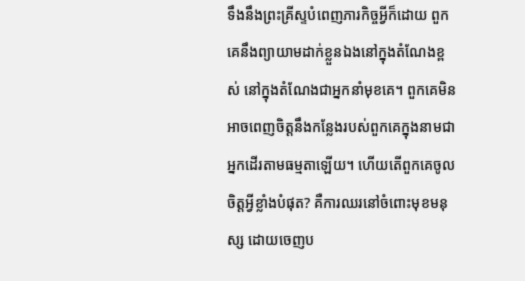ទឹងនឹងព្រះគ្រីស្ទបំពេញភារកិច្ចអ្វីក៏ដោយ ពួកគេនឹងព្យាយាមដាក់ខ្លួនឯងនៅក្នុងតំណែងខ្ពស់ នៅក្នុងតំណែងជាអ្នកនាំមុខគេ។ ពួកគេមិនអាចពេញចិត្តនឹងកន្លែងរបស់ពួកគេក្នុងនាមជាអ្នកដើរតាមធម្មតាឡើយ។ ហើយតើពួកគេចូលចិត្តអ្វីខ្លាំងបំផុត? គឺការឈរនៅចំពោះមុខមនុស្ស ដោយចេញប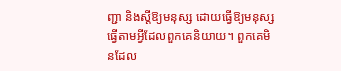ញ្ជា និងស្តីឱ្យមនុស្ស ដោយធ្វើឱ្យមនុស្សធ្វើតាមអ្វីដែលពួកគេនិយាយ។ ពួកគេមិនដែល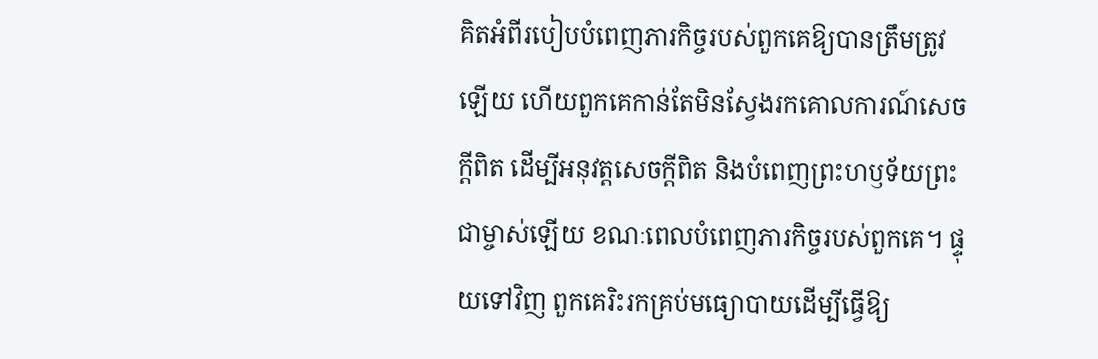គិតអំពីរបៀបបំពេញភារកិច្ចរបស់ពួកគេឱ្យបានត្រឹមត្រូវឡើយ ហើយពួកគេកាន់តែមិនស្វែងរកគោលការណ៍សេចក្ដីពិត ដើម្បីអនុវត្តសេចក្ដីពិត និងបំពេញព្រះហឫទ័យព្រះជាម្ចាស់ឡើយ ខណៈពេលបំពេញភារកិច្ចរបស់ពួកគេ។ ផ្ទុយទៅវិញ ពួកគេរិះរកគ្រប់មធ្យោបាយដើម្បីធ្វើឱ្យ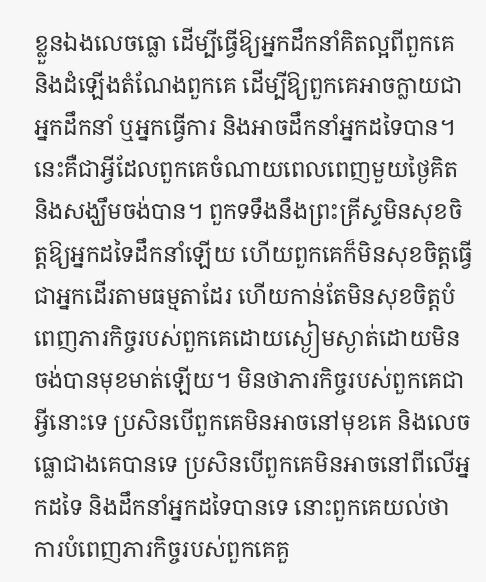ខ្លួនឯងលេចធ្លោ ដើម្បីធ្វើឱ្យអ្នកដឹកនាំគិតល្អពីពួកគេ និងដំឡើងតំណែងពួកគេ ដើម្បីឱ្យពួកគេអាចក្លាយជាអ្នកដឹកនាំ ឬអ្នកធ្វើការ និងអាចដឹកនាំអ្នកដទៃបាន។ នេះគឺជាអ្វីដែលពួកគេចំណាយពេលពេញមួយថ្ងៃគិត និងសង្ឃឹមចង់បាន។ ពួកទទឹងនឹងព្រះគ្រីស្ទមិនសុខចិត្តឱ្យអ្នកដទៃដឹកនាំឡើយ ហើយពួកគេក៏មិនសុខចិត្តធ្វើជាអ្នកដើរតាមធម្មតាដែរ ហើយកាន់តែមិនសុខចិត្តបំពេញភារកិច្ចរបស់ពួកគេដោយស្ងៀមស្ងាត់ដោយមិនចង់បានមុខមាត់ឡើយ។ មិនថាភារកិច្ចរបស់ពួកគេជាអ្វីនោះទេ ប្រសិនបើពួកគេមិនអាចនៅមុខគេ និងលេចធ្លោជាងគេបានទេ ប្រសិនបើពួកគេមិនអាចនៅពីលើអ្នកដទៃ និងដឹកនាំអ្នកដទៃបានទេ នោះពួកគេយល់ថា ការបំពេញភារកិច្ចរបស់ពួកគេគួ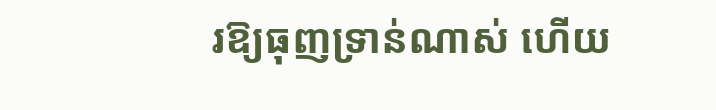រឱ្យធុញទ្រាន់ណាស់ ហើយ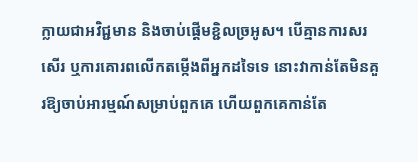ក្លាយជាអវិជ្ជមាន និងចាប់ផ្ដើមខ្ជិលច្រអូស។ បើគ្មានការសរសើរ ឬការគោរពលើកតម្កើងពីអ្នកដទៃទេ នោះវាកាន់តែមិនគួរឱ្យចាប់អារម្មណ៍សម្រាប់ពួកគេ ហើយពួកគេកាន់តែ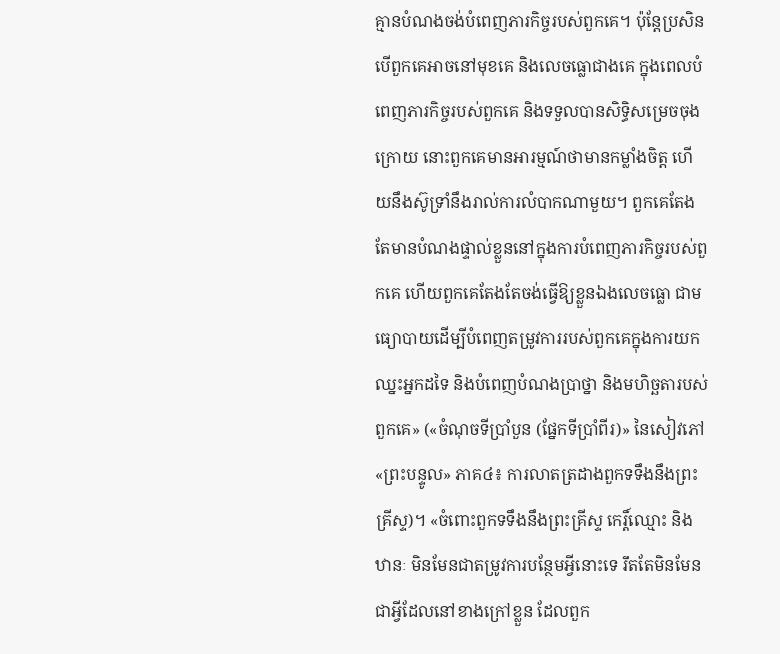គ្មានបំណងចង់បំពេញភារកិច្ចរបស់ពួកគេ។ ប៉ុន្តែប្រសិនបើពួកគេអាចនៅមុខគេ និងលេចធ្លោជាងគេ ក្នុងពេលបំពេញភារកិច្ចរបស់ពួកគេ និងទទួលបានសិទ្ធិសម្រេចចុងក្រោយ នោះពួកគេមានអារម្មណ៍ថាមានកម្លាំងចិត្ត ហើយនឹងស៊ូទ្រាំនឹងរាល់ការលំបាកណាមួយ។ ពួកគេតែងតែមានបំណងផ្ទាល់ខ្លួននៅក្នុងការបំពេញភារកិច្ចរបស់ពួកគេ ហើយពួកគេតែងតែចង់ធ្វើឱ្យខ្លួនឯងលេចធ្លោ ជាមធ្យោបាយដើម្បីបំពេញតម្រូវការរបស់ពួកគេក្នុងការយកឈ្នះអ្នកដទៃ និងបំពេញបំណងប្រាថ្នា និងមហិច្ឆតារបស់ពួកគេ» («ចំណុចទីប្រាំបួន (ផ្នែកទីប្រាំពីរ)» នៃសៀវភៅ «ព្រះបន្ទូល» ភាគ៤៖ ការលាតត្រដាងពួកទទឹងនឹងព្រះគ្រីស្ទ)។ «ចំពោះពួកទទឹងនឹងព្រះគ្រីស្ទ កេរ្ដិ៍ឈ្មោះ និងឋានៈ មិនមែនជាតម្រូវការបន្ថែមអ្វីនោះទេ រឹតតែមិនមែនជាអ្វីដែលនៅខាងក្រៅខ្លួន ដែលពួក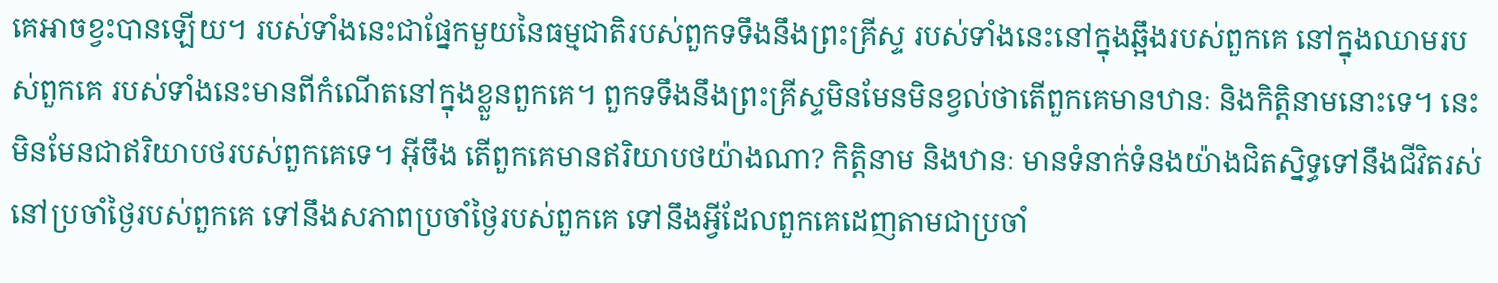គេអាចខ្វះបានឡើយ។ របស់ទាំងនេះជាផ្នែកមួយនៃធម្មជាតិរបស់ពួកទទឹងនឹងព្រះគ្រីស្ទ របស់ទាំងនេះនៅក្នុងឆ្អឹងរបស់ពួកគេ នៅក្នុងឈាមរបស់ពួកគេ របស់ទាំងនេះមានពីកំណើតនៅក្នុងខ្លួនពួកគេ។ ពួកទទឹងនឹងព្រះគ្រីស្ទមិនមែនមិនខ្វល់ថាតើពួកគេមានឋានៈ និងកិត្តិនាមនោះទេ។ នេះមិនមែនជាឥរិយាបថរបស់ពួកគេទេ។ អ៊ីចឹង តើពួកគេមានឥរិយាបថយ៉ាងណា? កិត្តិនាម និងឋានៈ មានទំនាក់ទំនងយ៉ាងជិតស្និទ្ធទៅនឹងជីវិតរស់នៅប្រចាំថ្ងៃរបស់ពួកគេ ទៅនឹងសភាពប្រចាំថ្ងៃរបស់ពួកគេ ទៅនឹងអ្វីដែលពួកគេដេញតាមជាប្រចាំ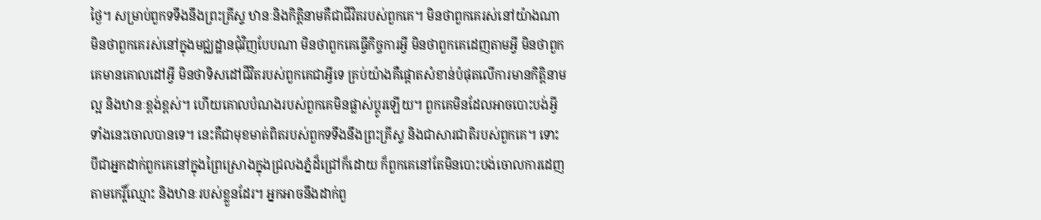ថ្ងៃ។ សម្រាប់ពួកទទឹងនឹងព្រះគ្រីស្ទ ឋានៈនិងកិត្តិនាមគឺជាជីវិតរបស់ពួកគេ។ មិនថាពួកគេរស់នៅយ៉ាងណា មិនថាពួកគេរស់នៅក្នុងមជ្ឈដ្ឋានជុំវិញបែបណា មិនថាពួកគេធ្វើកិច្ចការអ្វី មិនថាពួកគេដេញតាមអ្វី មិនថាពួកគេមានគោលដៅអ្វី មិនថាទិសដៅជីវិតរបស់ពួកគេជាអ្វីទេ គ្រប់យ៉ាងគឺផ្ដោតសំខាន់បំផុតលើការមានកិត្តិនាមល្អ និងឋានៈខ្ពង់ខ្ពស់។ ហើយគោលបំណងរបស់ពួកគេមិនផ្លាស់ប្ដូរឡើយ។ ពួកគេមិនដែលអាចបោះបង់អ្វីទាំងនេះចោលបានទេ។ នេះគឺជាមុខមាត់ពិតរបស់ពួកទទឹងនឹងព្រះគ្រីស្ទ និងជាសារជាតិរបស់ពួកគេ។ ទោះបីជាអ្នកដាក់ពួកគេនៅក្នុងព្រៃស្រោងក្នុងជ្រលងភ្នំដ៏ជ្រៅក៏ដោយ ក៏ពួកគេនៅតែមិនបោះបង់ចោលការដេញតាមកេរ្តិ៍ឈ្មោះ និងឋានៈរបស់ខ្លួនដែរ។ អ្នកអាចនឹងដាក់ពួ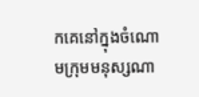កគេនៅក្នុងចំណោមក្រុមមនុស្សណា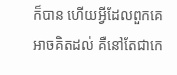ក៏បាន ហើយអ្វីដែលពួកគេអាចគិតដល់ គឺនៅតែជាកេ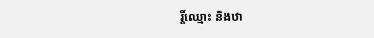រ្តិ៍ឈ្មោះ និងឋា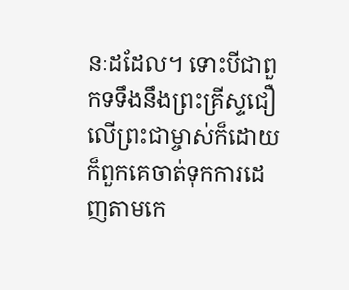នៈដដែល។ ទោះបីជាពួកទទឹងនឹងព្រះគ្រីស្ទជឿលើព្រះជាម្ចាស់ក៏ដោយ ក៏ពួកគេចាត់ទុកការដេញតាមកេ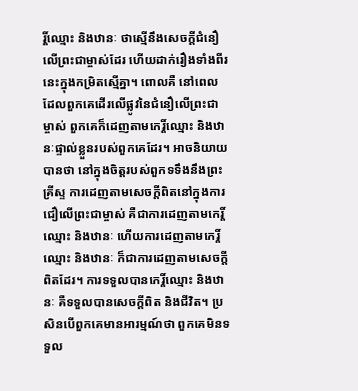រ្តិ៍ឈ្មោះ និងឋានៈ ថាស្មើនឹងសេចក្ដីជំនឿលើព្រះជាម្ចាស់ដែរ ហើយដាក់រឿងទាំងពីរនេះក្នុងកម្រិតស្មើគ្នា។ ពោលគឺ នៅពេលដែលពួកគេដើរលើផ្លូវនៃជំនឿលើព្រះជាម្ចាស់ ពួកគេក៏ដេញតាមកេរ្តិ៍ឈ្មោះ និងឋានៈផ្ទាល់ខ្លួនរបស់ពួកគេដែរ។ អាចនិយាយបានថា នៅក្នុងចិត្តរបស់ពួកទទឹងនឹងព្រះគ្រីស្ទ ការដេញតាមសេចក្ដីពិតនៅក្នុងការជឿលើព្រះជាម្ចាស់ គឺជាការដេញតាមកេរ្តិ៍ឈ្មោះ និងឋានៈ ហើយការដេញតាមកេរ្តិ៍ឈ្មោះ និងឋានៈ ក៏ជាការដេញតាមសេចក្ដីពិតដែរ។ ការទទួលបានកេរ្តិ៍ឈ្មោះ និងឋានៈ គឺទទួលបានសេចក្ដីពិត និងជីវិត។ ប្រសិនបើពួកគេមានអារម្មណ៍ថា ពួកគេមិនទទួល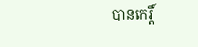បានកេរ្តិ៍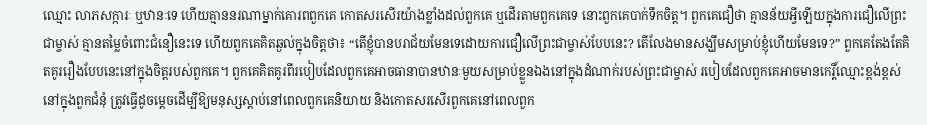ឈ្មោះ លាភសក្ការៈ ឬឋានៈទេ ហើយគ្មាននរណាម្នាក់គោរពពួកគេ កោតសរសើរយ៉ាងខ្លាំងដល់ពួកគេ ឬដើរតាមពួកគេទេ នោះពួកគេបាក់ទឹកចិត្ត។ ពួកគេជឿថា គ្មានន័យអ្វីឡើយក្នុងការជឿលើព្រះជាម្ចាស់ គ្មានតម្លៃចំពោះជំនឿនេះទេ ហើយពួកគេគិតឆ្ងល់ក្នុងចិត្តថា៖ “តើខ្ញុំបានបរាជ័យមែនទេដោយការជឿលើព្រះជាម្ចាស់បែបនេះ? តើលែងមានសង្ឃឹមសម្រាប់ខ្ញុំហើយមែនទេ?” ពួកគេតែងតែគិតគូររឿងបែបនេះនៅក្នុងចិត្តរបស់ពួកគេ។ ពួកគេគិតគូរពីរបៀបដែលពួកគេអាចធានាបានឋានៈមួយសម្រាប់ខ្លួនឯងនៅក្នុងដំណាក់របស់ព្រះជាម្ចាស់ របៀបដែលពួកគេអាចមានកេរ្តិ៍ឈ្មោះខ្ពង់ខ្ពស់នៅក្នុងពួកជំនុំ ត្រូវធ្វើដូចម្ដេចដើម្បីឱ្យមនុស្សស្ដាប់នៅពេលពួកគេនិយាយ និងកោតសរសើរពួកគេនៅពេលពួក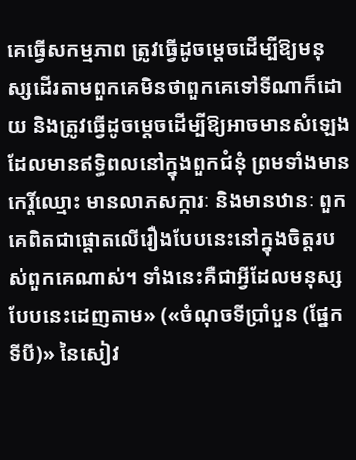គេធ្វើសកម្មភាព ត្រូវធ្វើដូចម្ដេចដើម្បីឱ្យមនុស្សដើរតាមពួកគេមិនថាពួកគេទៅទីណាក៏ដោយ និងត្រូវធ្វើដូចម្ដេចដើម្បីឱ្យអាចមានសំឡេងដែលមានឥទ្ធិពលនៅក្នុងពួកជំនុំ ព្រមទាំងមានកេរ្តិ៍ឈ្មោះ មានលាភសក្ការៈ និងមានឋានៈ ពួកគេពិតជាផ្ដោតលើរឿងបែបនេះនៅក្នុងចិត្តរបស់ពួកគេណាស់។ ទាំងនេះគឺជាអ្វីដែលមនុស្សបែបនេះដេញតាម» («ចំណុចទីប្រាំបួន (ផ្នែកទីបី)» នៃសៀវ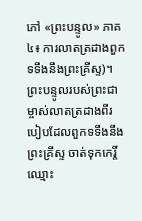ភៅ «ព្រះបន្ទូល» ភាគ៤៖ ការលាតត្រដាងពួកទទឹងនឹងព្រះគ្រីស្ទ)។ ព្រះបន្ទូលរបស់ព្រះជាម្ចាស់លាតត្រដាងពីរបៀបដែលពួកទទឹងនឹងព្រះគ្រីស្ទ ចាត់ទុកកេរ្តិ៍ឈ្មោះ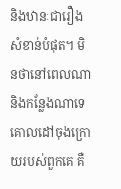និងឋានៈជារឿងសំខាន់បំផុត។ មិនថានៅពេលណា និងកន្លែងណាទេ គោលដៅចុងក្រោយរបស់ពួកគេ គឺ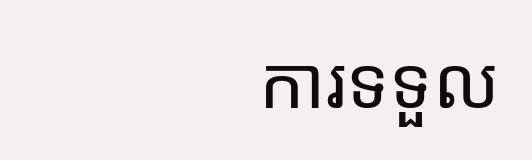ការទទួល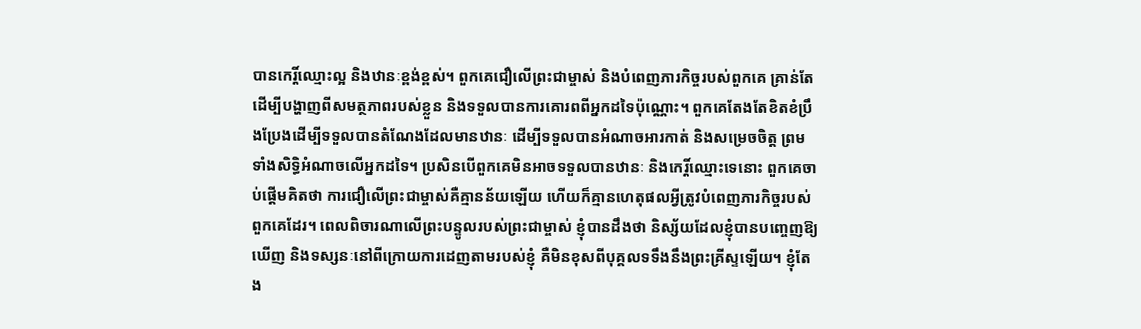បានកេរ្តិ៍ឈ្មោះល្អ និងឋានៈខ្ពង់ខ្ពស់។ ពួកគេជឿលើព្រះជាម្ចាស់ និងបំពេញភារកិច្ចរបស់ពួកគេ គ្រាន់តែដើម្បីបង្ហាញពីសមត្ថភាពរបស់ខ្លួន និងទទួលបានការគោរពពីអ្នកដទៃប៉ុណ្ណោះ។ ពួកគេតែងតែខិតខំប្រឹងប្រែងដើម្បីទទួលបានតំណែងដែលមានឋានៈ ដើម្បីទទួលបានអំណាចអារកាត់ និងសម្រេចចិត្ត ព្រមទាំងសិទ្ធិអំណាចលើអ្នកដទៃ។ ប្រសិនបើពួកគេមិនអាចទទួលបានឋានៈ និងកេរ្តិ៍ឈ្មោះទេនោះ ពួកគេចាប់ផ្ដើមគិតថា ការជឿលើព្រះជាម្ចាស់គឺគ្មានន័យឡើយ ហើយក៏គ្មានហេតុផលអ្វីត្រូវបំពេញភារកិច្ចរបស់ពួកគេដែរ។ ពេលពិចារណាលើព្រះបន្ទូលរបស់ព្រះជាម្ចាស់ ខ្ញុំបានដឹងថា និស្ស័យដែលខ្ញុំបានបញ្ចេញឱ្យឃើញ និងទស្សនៈនៅពីក្រោយការដេញតាមរបស់ខ្ញុំ គឺមិនខុសពីបុគ្គលទទឹងនឹងព្រះគ្រីស្ទឡើយ។ ខ្ញុំតែង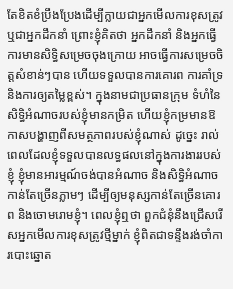តែខិតខំប្រឹងប្រែងដើម្បីក្លាយជាអ្នកមើលការខុសត្រូវ ឬជាអ្នកដឹកនាំ ព្រោះខ្ញុំគិតថា អ្នកដឹកនាំ និងអ្នកធ្វើការមានសិទ្ធិសម្រេចចុងក្រោយ អាចធ្វើការសម្រេចចិត្តសំខាន់ៗបាន ហើយទទួលបានការគោរព ការគាំទ្រ និងការឲ្យតម្លៃខ្ពស់។ ក្នុងនាមជាប្រធានក្រុម ទំហំនៃសិទ្ធិអំណាចរបស់ខ្ញុំមានកម្រិត ហើយខ្ញុំកម្រមានឱកាសបង្ហាញពីសមត្ថភាពរបស់ខ្ញុំណាស់ ដូច្នេះ រាល់ពេលដែលខ្ញុំទទួលបានលទ្ធផលនៅក្នុងការងាររបស់ខ្ញុំ ខ្ញុំមានអារម្មណ៍ចង់បានអំណាច និងសិទ្ធិអំណាចកាន់តែច្រើនភ្លាមៗ ដើម្បីឲ្យមនុស្សកាន់តែច្រើនគោរព និងចោមរោមខ្ញុំ។ ពេលខ្ញុំឮថា ពួកជំនុំនឹងជ្រើសរើសអ្នកមើលការខុសត្រូវថ្មីម្នាក់ ខ្ញុំពិតជាទន្ទឹងរង់ចាំការបោះឆ្នោត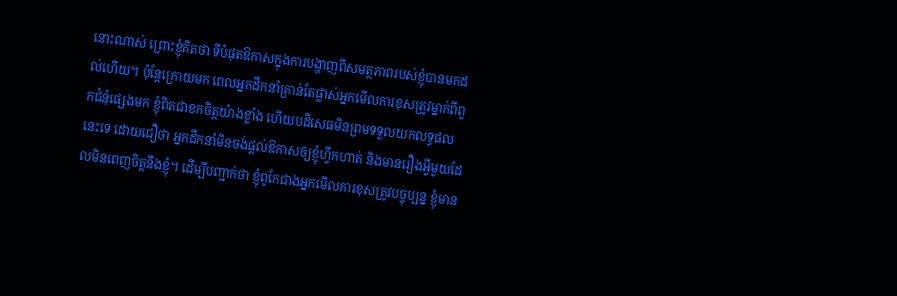នោះណាស់ ព្រោះខ្ញុំគិតថា ទីបំផុតឱកាសក្នុងការបង្ហាញពីសមត្ថភាពរបស់ខ្ញុំបានមកដល់ហើយ។ ប៉ុន្តែក្រោយមក ពេលអ្នកដឹកនាំគ្រាន់តែផ្លាស់អ្នកមើលការខុសត្រូវម្នាក់ពីពួកជំនុំផ្សេងមក ខ្ញុំពិតជាខកចិត្តយ៉ាងខ្លាំង ហើយបដិសេធមិនព្រមទទួលយកលទ្ធផលនេះទេ ដោយជឿថា អ្នកដឹកនាំមិនចង់ផ្ដល់ឱកាសឲ្យខ្ញុំហ្វឹកហាត់ និងមានរឿងអ្វីមួយដែលមិនពេញចិត្តនឹងខ្ញុំ។ ដើម្បីបញ្ជាក់ថា ខ្ញុំពូកែជាងអ្នកមើលការខុសត្រូវបច្ចុប្បន្ន ខ្ញុំមាន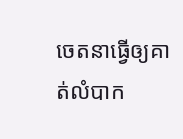ចេតនាធ្វើឲ្យគាត់លំបាក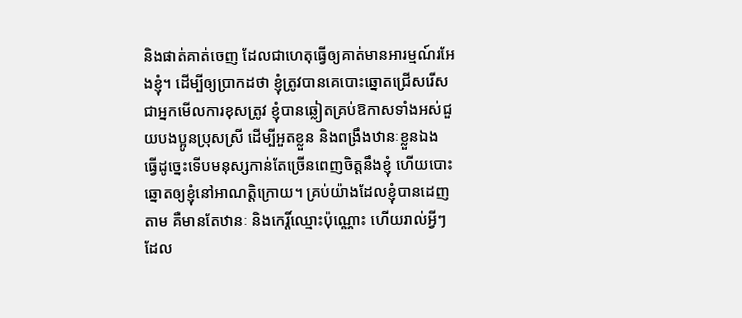និងផាត់គាត់ចេញ ដែលជាហេតុធ្វើឲ្យគាត់មានអារម្មណ៍រអែងខ្ញុំ។ ដើម្បីឲ្យប្រាកដថា ខ្ញុំត្រូវបានគេបោះឆ្នោតជ្រើសរើសជាអ្នកមើលការខុសត្រូវ ខ្ញុំបានឆ្លៀតគ្រប់ឱកាសទាំងអស់ជួយបងប្អូនប្រុសស្រី ដើម្បីអួតខ្លួន និងពង្រឹងឋានៈខ្លួនឯង ធ្វើដូច្នេះទើបមនុស្សកាន់តែច្រើនពេញចិត្តនឹងខ្ញុំ ហើយបោះឆ្នោតឲ្យខ្ញុំនៅអាណត្តិក្រោយ។ គ្រប់យ៉ាងដែលខ្ញុំបានដេញតាម គឺមានតែឋានៈ និងកេរ្តិ៍ឈ្មោះប៉ុណ្ណោះ ហើយរាល់អ្វីៗដែល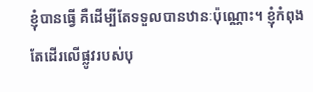ខ្ញុំបានធ្វើ គឺដើម្បីតែទទួលបានឋានៈប៉ុណ្ណោះ។ ខ្ញុំកំពុងតែដើរលើផ្លូវរបស់បុ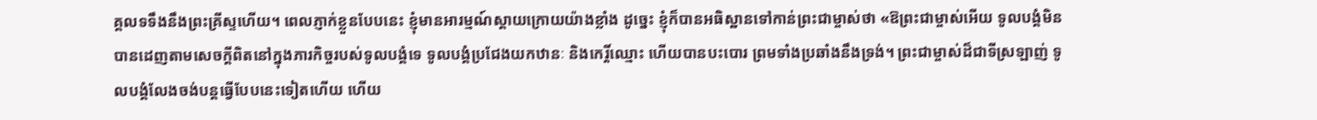គ្គលទទឹងនឹងព្រះគ្រីស្ទហើយ។ ពេលភ្ញាក់ខ្លួនបែបនេះ ខ្ញុំមានអារម្មណ៍ស្ដាយក្រោយយ៉ាងខ្លាំង ដូច្នេះ ខ្ញុំក៏បានអធិស្ឋានទៅកាន់ព្រះជាម្ចាស់ថា «ឱព្រះជាម្ចាស់អើយ ទូលបង្គំមិនបានដេញតាមសេចក្ដីពិតនៅក្នុងភារកិច្ចរបស់ទូលបង្គំទេ ទូលបង្គំប្រជែងយកឋានៈ និងកេរ្តិ៍ឈ្មោះ ហើយបានបះបោរ ព្រមទាំងប្រឆាំងនឹងទ្រង់។ ព្រះជាម្ចាស់ដ៏ជាទីស្រឡាញ់ ទូលបង្គំលែងចង់បន្តធ្វើបែបនេះទៀតហើយ ហើយ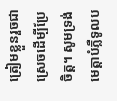ត្រៀមខ្លួនរួចជាស្រេចដើម្បីប្រែចិត្ត។ សូមទ្រង់មេត្តាបំភ្លឺទូលប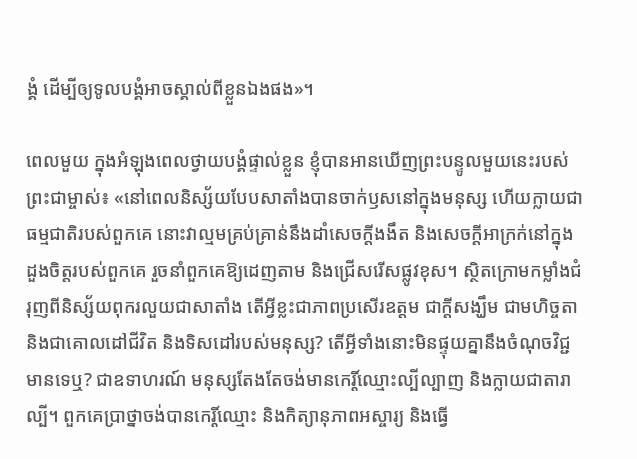ង្គំ ដើម្បីឲ្យទូលបង្គំអាចស្គាល់ពីខ្លួនឯងផង»។

ពេលមួយ ក្នុងអំឡុងពេលថ្វាយបង្គំផ្ទាល់ខ្លួន ខ្ញុំបានអានឃើញព្រះបន្ទូលមួយនេះរបស់ព្រះជាម្ចាស់៖ «នៅពេលនិស្ស័យបែបសាតាំងបានចាក់ឫសនៅក្នុងមនុស្ស ហើយក្លាយជាធម្មជាតិរបស់ពួកគេ នោះវាល្មមគ្រប់គ្រាន់នឹងដាំសេចក្តីងងឹត និងសេចក្តីអាក្រក់នៅក្នុងដួងចិត្តរបស់ពួកគេ រួចនាំពួកគេឱ្យដេញតាម និងជ្រើសរើសផ្លូវខុស។ ស្ថិតក្រោមកម្លាំងជំរុញពីនិស្ស័យពុករលួយជាសាតាំង តើអ្វីខ្លះជាភាពប្រសើរឧត្តម ជាក្ដីសង្ឃឹម ជាមហិច្ចតា និងជាគោលដៅជីវិត និងទិសដៅរបស់មនុស្ស? តើអ្វីទាំងនោះមិនផ្ទុយគ្នានឹងចំណុចវិជ្ជមានទេឬ? ជាឧទាហរណ៍ មនុស្សតែងតែចង់មានកេរ្តិ៍ឈ្មោះល្បីល្បាញ និងក្លាយជាតារាល្បី។ ពួកគេប្រាថ្នាចង់បានកេរ្តិ៍ឈ្មោះ និងកិត្យានុភាពអស្ចារ្យ និងធ្វើ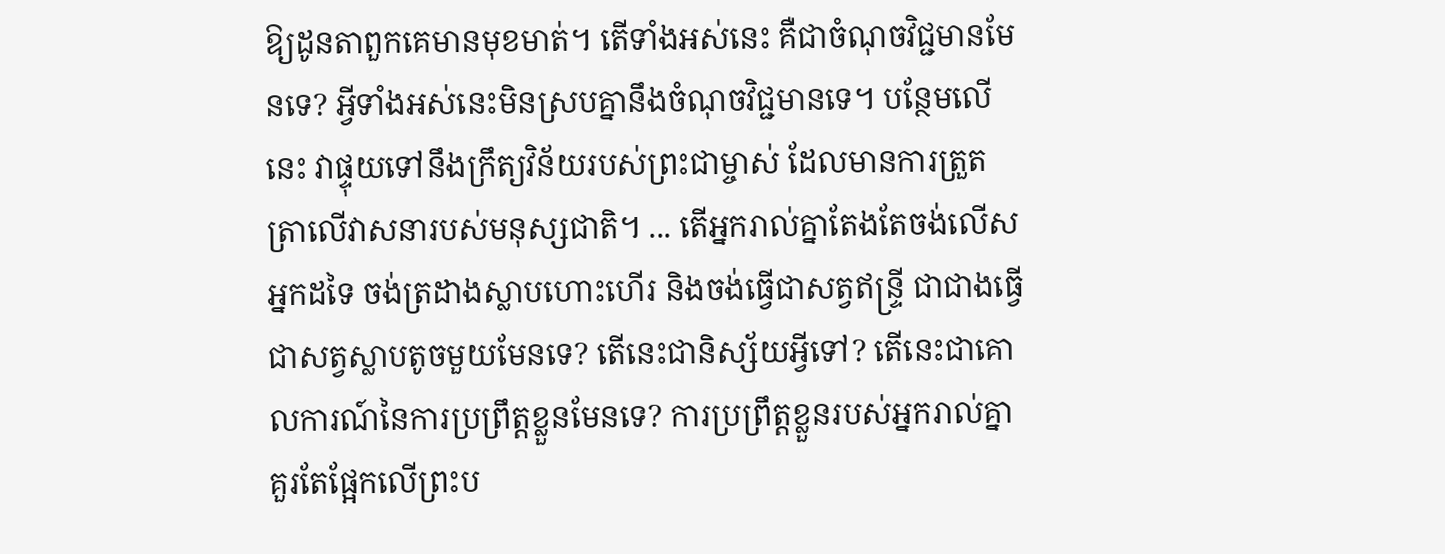ឱ្យដូនតាពួកគេមានមុខមាត់។ តើទាំងអស់នេះ គឺជាចំណុចវិជ្ជមានមែនទេ? អ្វីទាំងអស់នេះមិនស្របគ្នានឹងចំណុចវិជ្ជមានទេ។ បន្ថែមលើនេះ វាផ្ទុយទៅនឹងក្រឹត្យវិន័យរបស់ព្រះជាម្ចាស់ ដែលមានការត្រួតត្រាលើវាសនារបស់មនុស្សជាតិ។ ... តើអ្នករាល់គ្នាតែងតែចង់លើសអ្នកដទៃ ចង់ត្រដាងស្លាបហោះហើរ និងចង់ធ្វើជាសត្វឥន្ទ្រី ជាជាងធ្វើជាសត្វស្លាបតូចមួយមែនទេ? តើនេះជានិស្ស័យអ្វីទៅ? តើនេះជាគោលការណ៍នៃការប្រព្រឹត្តខ្លួនមែនទេ? ការប្រព្រឹត្តខ្លួនរបស់អ្នករាល់គ្នា គួរតែផ្អែកលើព្រះប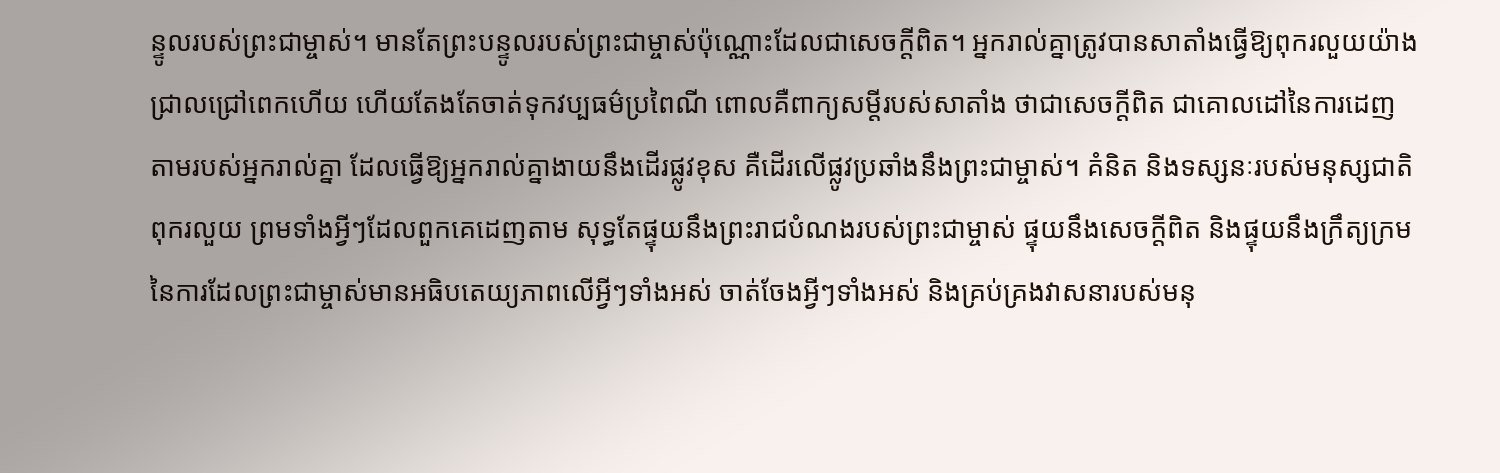ន្ទូលរបស់ព្រះជាម្ចាស់។ មានតែព្រះបន្ទូលរបស់ព្រះជាម្ចាស់ប៉ុណ្ណោះដែលជាសេចក្តីពិត។ អ្នករាល់គ្នាត្រូវបានសាតាំងធ្វើឱ្យពុករលួយយ៉ាងជ្រាលជ្រៅពេកហើយ ហើយតែងតែចាត់ទុកវប្បធម៌ប្រពៃណី ពោលគឺពាក្យសម្ដីរបស់សាតាំង ថាជាសេចក្តីពិត ជាគោលដៅនៃការដេញតាមរបស់អ្នករាល់គ្នា ដែលធ្វើឱ្យអ្នករាល់គ្នាងាយនឹងដើរផ្លូវខុស គឺដើរលើផ្លូវប្រឆាំងនឹងព្រះជាម្ចាស់។ គំនិត និងទស្សនៈរបស់មនុស្សជាតិពុករលួយ ព្រមទាំងអ្វីៗដែលពួកគេដេញតាម សុទ្ធតែផ្ទុយនឹងព្រះរាជបំណងរបស់ព្រះជាម្ចាស់ ផ្ទុយនឹងសេចក្តីពិត និងផ្ទុយនឹងក្រឹត្យក្រមនៃការដែលព្រះជាម្ចាស់មានអធិបតេយ្យភាពលើអ្វីៗទាំងអស់ ចាត់ចែងអ្វីៗទាំងអស់ និងគ្រប់គ្រងវាសនារបស់មនុ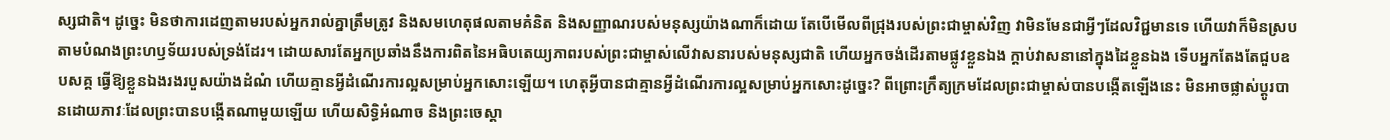ស្សជាតិ។ ដូច្នេះ មិនថាការដេញតាមរបស់អ្នករាល់គ្នាត្រឹមត្រូវ និងសមហេតុផលតាមគំនិត និងសញ្ញាណរបស់មនុស្សយ៉ាងណាក៏ដោយ តែបើមើលពីជ្រុងរបស់ព្រះជាម្ចាស់វិញ វាមិនមែនជាអ្វីៗដែលវិជ្ជមានទេ ហើយវាក៏មិនស្របតាមបំណងព្រះហឫទ័យរបស់ទ្រង់ដែរ។ ដោយសារតែអ្នកប្រឆាំងនឹងការពិតនៃអធិបតេយ្យភាពរបស់ព្រះជាម្ចាស់លើវាសនារបស់មនុស្សជាតិ ហើយអ្នកចង់ដើរតាមផ្លូវខ្លួនឯង ក្ដាប់វាសនានៅក្នុងដៃខ្លួនឯង ទើបអ្នកតែងតែជួបឧបសគ្គ ធ្វើឱ្យខ្លួនឯងរងរបួសយ៉ាងដំណំ ហើយគ្មានអ្វីដំណើរការល្អសម្រាប់អ្នកសោះឡើយ។ ហេតុអ្វីបានជាគ្មានអ្វីដំណើរការល្អសម្រាប់អ្នកសោះដូច្នេះ? ពីព្រោះក្រឹត្យក្រមដែលព្រះជាម្ចាស់បានបង្កើតឡើងនេះ មិនអាចផ្លាស់ប្តូរបានដោយភាវៈដែលព្រះបានបង្កើតណាមួយឡើយ ហើយសិទ្ធិអំណាច និងព្រះចេស្ដា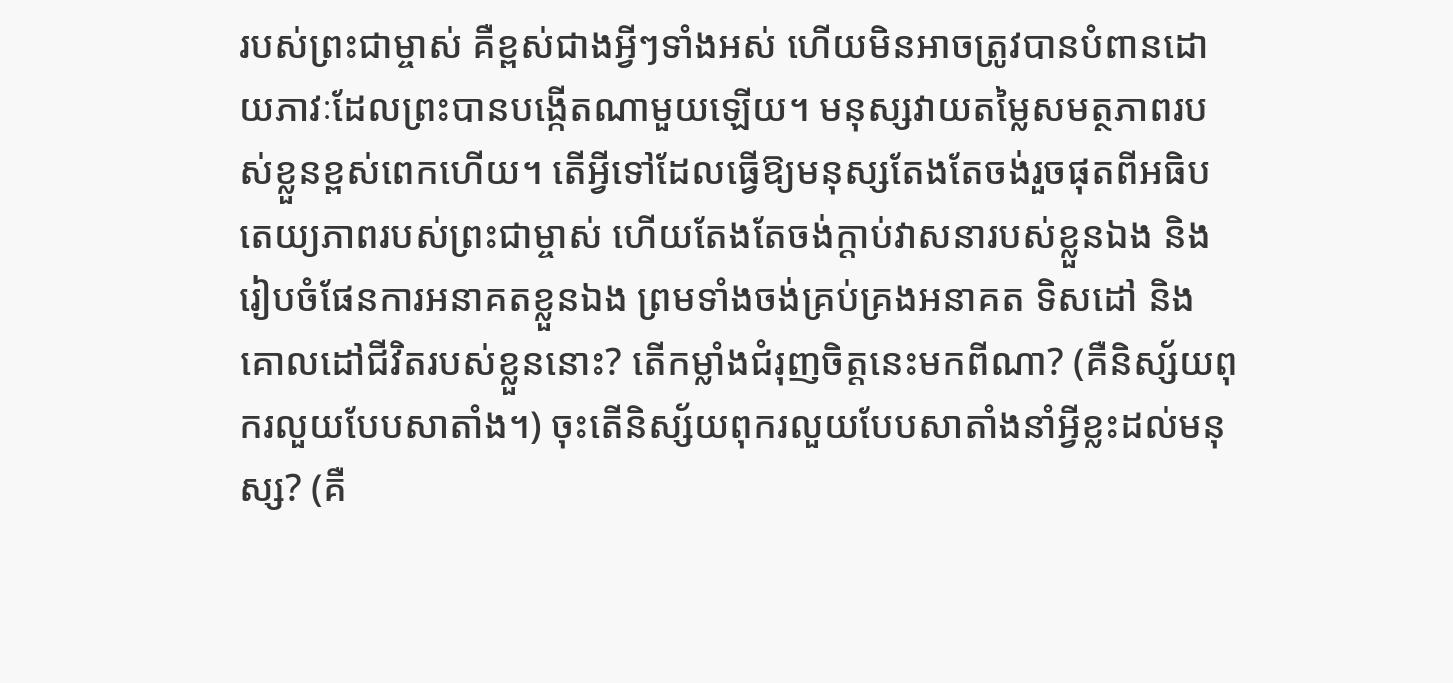របស់ព្រះជាម្ចាស់ គឺខ្ពស់ជាងអ្វីៗទាំងអស់ ហើយមិនអាចត្រូវបានបំពានដោយភាវៈដែលព្រះបានបង្កើតណាមួយឡើយ។ មនុស្សវាយតម្លៃសមត្ថភាពរបស់ខ្លួនខ្ពស់ពេកហើយ។ តើអ្វីទៅដែលធ្វើឱ្យមនុស្សតែងតែចង់រួចផុតពីអធិបតេយ្យភាពរបស់ព្រះជាម្ចាស់ ហើយតែងតែចង់ក្ដាប់វាសនារបស់ខ្លួនឯង និងរៀបចំផែនការអនាគតខ្លួនឯង ព្រមទាំងចង់គ្រប់គ្រងអនាគត ទិសដៅ និងគោលដៅជីវិតរបស់ខ្លួននោះ? តើកម្លាំងជំរុញចិត្តនេះមកពីណា? (គឺនិស្ស័យពុករលួយបែបសាតាំង។) ចុះតើនិស្ស័យពុករលួយបែបសាតាំងនាំអ្វីខ្លះដល់មនុស្ស? (គឺ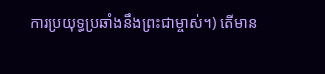ការប្រយុទ្ធប្រឆាំងនឹងព្រះជាម្ចាស់។) តើមាន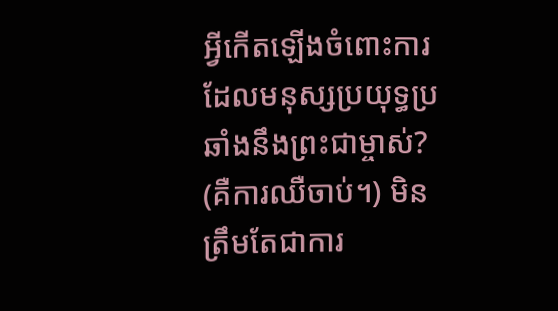អ្វីកើតឡើងចំពោះការដែលមនុស្សប្រយុទ្ធប្រឆាំងនឹងព្រះជាម្ចាស់? (គឺការឈឺចាប់។) មិនត្រឹមតែជាការ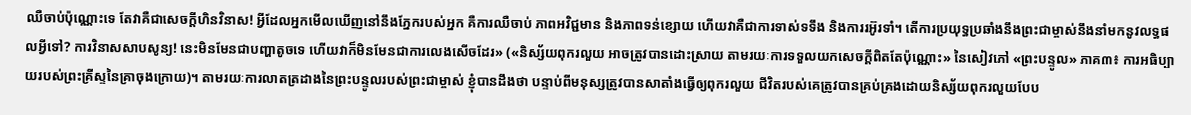ឈឺចាប់ប៉ុណ្ណោះទេ តែវាគឺជាសេចក្ដីហិនវិនាស! អ្វីដែលអ្នកមើលឃើញនៅនឹងភ្នែករបស់អ្នក គឺការឈឺចាប់ ភាពអវិជ្ជមាន និងភាពទន់ខ្សោយ ហើយវាគឺជាការទាស់ទទឹង និងការរអ៊ូរទាំ។ តើការប្រយុទ្ធប្រឆាំងនឹងព្រះជាម្ចាស់នឹងនាំមកនូវលទ្ធផលអ្វីទៅ? ការវិនាសសាបសូន្យ! នេះមិនមែនជាបញ្ហាតូចទេ ហើយវាក៏មិនមែនជាការលេងសើចដែរ» («និស្ស័យពុករលួយ អាចត្រូវបានដោះស្រាយ តាមរយៈការទទួលយកសេចក្តីពិតតែប៉ុណ្ណោះ» នៃសៀវភៅ «ព្រះបន្ទូល» ភាគ៣៖ ការអធិប្បាយរបស់ព្រះគ្រីស្ទនៃគ្រាចុងក្រោយ)។ តាមរយៈការលាតត្រដាងនៃព្រះបន្ទូលរបស់ព្រះជាម្ចាស់ ខ្ញុំបានដឹងថា បន្ទាប់ពីមនុស្សត្រូវបានសាតាំងធ្វើឲ្យពុករលួយ ជីវិតរបស់គេត្រូវបានគ្រប់គ្រងដោយនិស្ស័យពុករលួយបែប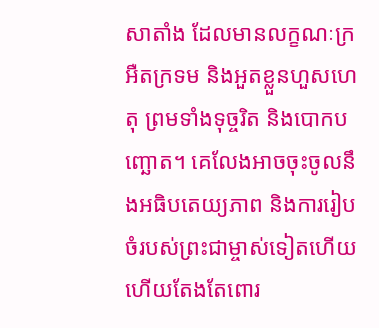សាតាំង ដែលមានលក្ខណៈក្រអឺតក្រទម និងអួតខ្លួនហួសហេតុ ព្រមទាំងទុច្ចរិត និងបោកបញ្ឆោត។ គេលែងអាចចុះចូលនឹងអធិបតេយ្យភាព និងការរៀបចំរបស់ព្រះជាម្ចាស់ទៀតហើយ ហើយតែងតែពោរ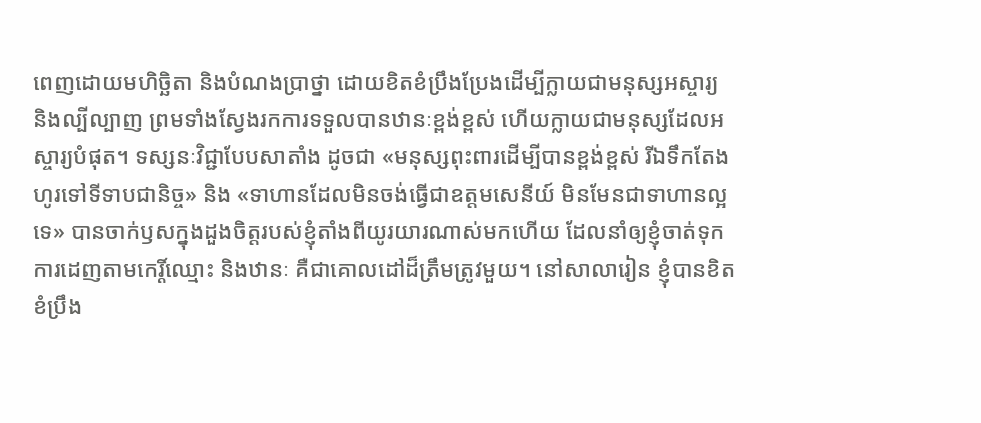ពេញដោយមហិច្ឆិតា និងបំណងប្រាថ្នា ដោយខិតខំប្រឹងប្រែងដើម្បីក្លាយជាមនុស្សអស្ចារ្យ និងល្បីល្បាញ ព្រមទាំងស្វែងរកការទទួលបានឋានៈខ្ពង់ខ្ពស់ ហើយក្លាយជាមនុស្សដែលអស្ចារ្យបំផុត។ ទស្សនៈវិជ្ជាបែបសាតាំង ដូចជា «មនុស្សពុះពារដើម្បីបានខ្ពង់ខ្ពស់ រីឯទឹកតែងហូរទៅទីទាបជានិច្ច» និង «ទាហានដែលមិនចង់ធ្វើជាឧត្តមសេនីយ៍ មិនមែនជាទាហានល្អទេ» បានចាក់ឫសក្នុងដួងចិត្តរបស់ខ្ញុំតាំងពីយូរយារណាស់មកហើយ ដែលនាំឲ្យខ្ញុំចាត់ទុកការដេញតាមកេរ្តិ៍ឈ្មោះ និងឋានៈ គឺជាគោលដៅដ៏ត្រឹមត្រូវមួយ។ នៅសាលារៀន ខ្ញុំបានខិតខំប្រឹង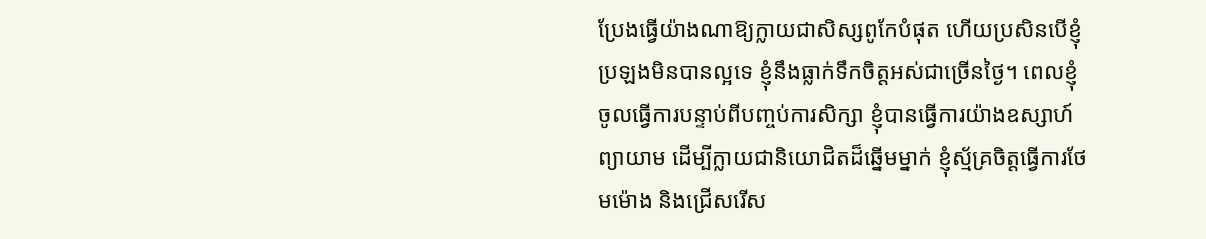ប្រែងធ្វើយ៉ាងណាឱ្យក្លាយជាសិស្សពូកែបំផុត ហើយប្រសិនបើខ្ញុំប្រឡងមិនបានល្អទេ ខ្ញុំនឹងធ្លាក់ទឹកចិត្តអស់ជាច្រើនថ្ងៃ។ ពេលខ្ញុំចូលធ្វើការបន្ទាប់ពីបញ្ចប់ការសិក្សា ខ្ញុំបានធ្វើការយ៉ាងឧស្សាហ៍ព្យាយាម ដើម្បីក្លាយជានិយោជិតដ៏ឆ្នើមម្នាក់ ខ្ញុំស្ម័គ្រចិត្តធ្វើការថែមម៉ោង និងជ្រើសរើស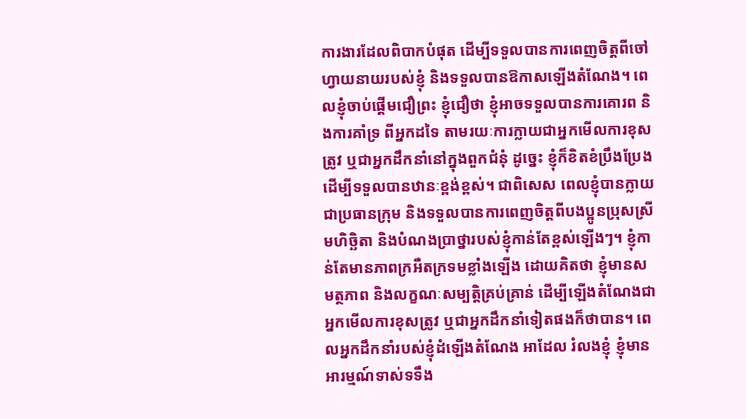ការងារដែលពិបាកបំផុត ដើម្បីទទួលបានការពេញចិត្តពីចៅហ្វាយនាយរបស់ខ្ញុំ និងទទួលបានឱកាសឡើងតំណែង។ ពេលខ្ញុំចាប់ផ្ដើមជឿព្រះ ខ្ញុំជឿថា ខ្ញុំអាចទទួលបានការគោរព និងការគាំទ្រ ពីអ្នកដទៃ តាមរយៈការក្លាយជាអ្នកមើលការខុសត្រូវ ឬជាអ្នកដឹកនាំនៅក្នុងពួកជំនុំ ដូច្នេះ ខ្ញុំក៏ខិតខំប្រឹងប្រែងដើម្បីទទួលបានឋានៈខ្ពង់ខ្ពស់។ ជាពិសេស ពេលខ្ញុំបានក្លាយជាប្រធានក្រុម និងទទួលបានការពេញចិត្តពីបងប្អូនប្រុសស្រី មហិច្ឆិតា និងបំណងប្រាថ្នារបស់ខ្ញុំកាន់តែខ្ពស់ឡើងៗ។ ខ្ញុំកាន់តែមានភាពក្រអឺតក្រទមខ្លាំងឡើង ដោយគិតថា ខ្ញុំមានសមត្ថភាព និងលក្ខណៈសម្បត្តិគ្រប់គ្រាន់ ដើម្បីឡើងតំណែងជាអ្នកមើលការខុសត្រូវ ឬជាអ្នកដឹកនាំទៀតផងក៏ថាបាន។ ពេលអ្នកដឹកនាំរបស់ខ្ញុំដំឡើងតំណែង អាដែល រំលងខ្ញុំ ខ្ញុំមានអារម្មណ៍ទាស់ទទឹង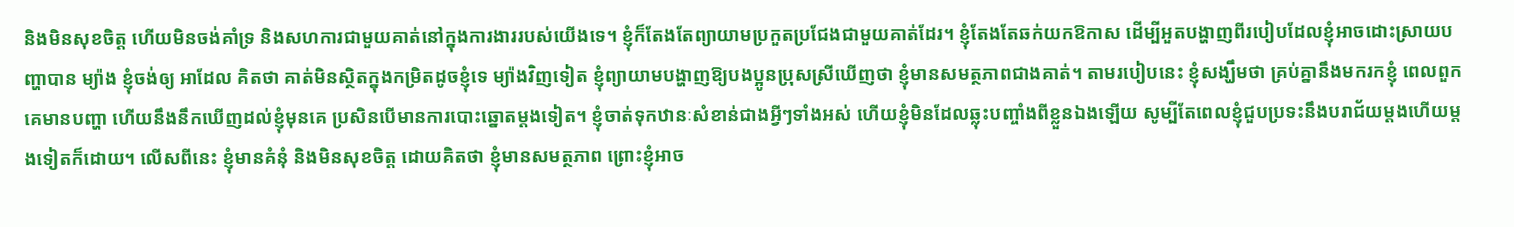និងមិនសុខចិត្ត ហើយមិនចង់គាំទ្រ និងសហការជាមួយគាត់នៅក្នុងការងាររបស់យើងទេ។ ខ្ញុំក៏តែងតែព្យាយាមប្រកួតប្រជែងជាមួយគាត់ដែរ។ ខ្ញុំតែងតែឆក់យកឱកាស ដើម្បីអួតបង្ហាញពីរបៀបដែលខ្ញុំអាចដោះស្រាយបញ្ហាបាន ម្យ៉ាង ខ្ញុំចង់ឲ្យ អាដែល គិតថា គាត់មិនស្ថិតក្នុងកម្រិតដូចខ្ញុំទេ ម្យ៉ាងវិញទៀត ខ្ញុំព្យាយាមបង្ហាញឱ្យបងប្អូនប្រុសស្រីឃើញថា ខ្ញុំមានសមត្ថភាពជាងគាត់។ តាមរបៀបនេះ ខ្ញុំសង្ឃឹមថា គ្រប់គ្នានឹងមករកខ្ញុំ ពេលពួកគេមានបញ្ហា ហើយនឹងនឹកឃើញដល់ខ្ញុំមុនគេ ប្រសិនបើមានការបោះឆ្នោតម្ដងទៀត។ ខ្ញុំចាត់ទុកឋានៈសំខាន់ជាងអ្វីៗទាំងអស់ ហើយខ្ញុំមិនដែលឆ្លុះបញ្ចាំងពីខ្លួនឯងឡើយ សូម្បីតែពេលខ្ញុំជួបប្រទះនឹងបរាជ័យម្ដងហើយម្ដងទៀតក៏ដោយ។ លើសពីនេះ ខ្ញុំមានគំនុំ និងមិនសុខចិត្ត ដោយគិតថា ខ្ញុំមានសមត្ថភាព ព្រោះខ្ញុំអាច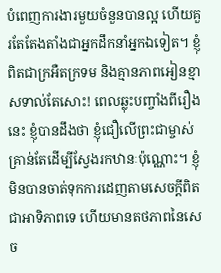បំពេញការងារមួយចំនួនបានល្អ ហើយគួរតែតែងតាំងជាអ្នកដឹកនាំអ្នកឯទៀត។ ខ្ញុំពិតជាក្រអឺតក្រទម និងគ្មានភាពអៀនខ្មាសទាល់តែសោះ! ពេលឆ្លុះបញ្ចាំងពីរឿងនេះ ខ្ញុំបានដឹងថា ខ្ញុំជឿលើព្រះជាម្ចាស់ គ្រាន់តែដើម្បីស្វែងរកឋានៈប៉ុណ្ណោះ។ ខ្ញុំមិនបានចាត់ទុកការដេញតាមសេចក្ដីពិតជាអាទិភាពទេ ហើយមានតថភាពនៃសេច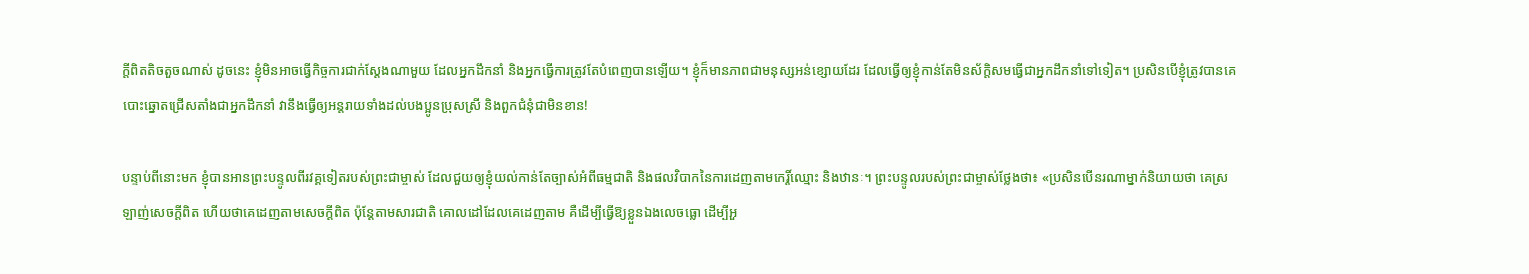ក្ដីពិតតិចតួចណាស់ ដូចនេះ ខ្ញុំមិនអាចធ្វើកិច្ចការជាក់ស្ដែងណាមួយ ដែលអ្នកដឹកនាំ និងអ្នកធ្វើការត្រូវតែបំពេញបានឡើយ។ ខ្ញុំក៏មានភាពជាមនុស្សអន់ខ្សោយដែរ ដែលធ្វើឲ្យខ្ញុំកាន់តែមិនស័ក្តិសមធ្វើជាអ្នកដឹកនាំទៅទៀត។ ប្រសិនបើខ្ញុំត្រូវបានគេបោះឆ្នោតជ្រើសតាំងជាអ្នកដឹកនាំ វានឹងធ្វើឲ្យអន្តរាយទាំងដល់បងប្អូនប្រុសស្រី និងពួកជំនុំជាមិនខាន!

បន្ទាប់ពីនោះមក ខ្ញុំបានអានព្រះបន្ទូលពីរវគ្គទៀតរបស់ព្រះជាម្ចាស់ ដែលជួយឲ្យខ្ញុំយល់កាន់តែច្បាស់អំពីធម្មជាតិ និងផលវិបាកនៃការដេញតាមកេរ្តិ៍ឈ្មោះ និងឋានៈ។ ព្រះបន្ទូលរបស់ព្រះជាម្ចាស់ថ្លែងថា៖ «ប្រសិនបើនរណាម្នាក់និយាយថា គេស្រឡាញ់សេចក្ដីពិត ហើយថាគេដេញតាមសេចក្ដីពិត ប៉ុន្តែតាមសារជាតិ គោលដៅដែលគេដេញតាម គឺដើម្បីធ្វើឱ្យខ្លួនឯងលេចធ្លោ ដើម្បីអួ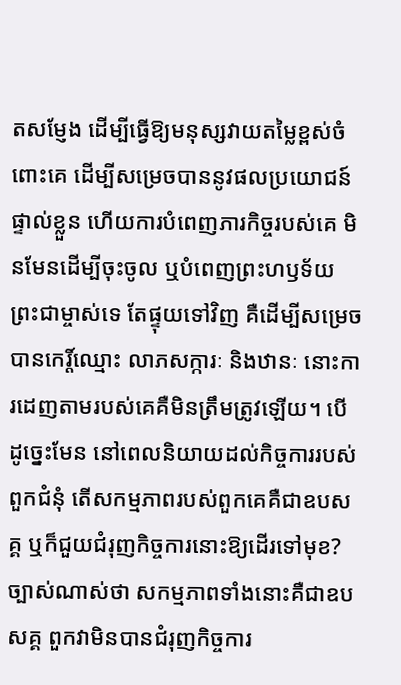តសម្ញែង ដើម្បីធ្វើឱ្យមនុស្សវាយតម្លៃខ្ពស់ចំពោះគេ ដើម្បីសម្រេចបាននូវផលប្រយោជន៍ផ្ទាល់ខ្លួន ហើយការបំពេញភារកិច្ចរបស់គេ មិនមែនដើម្បីចុះចូល ឬបំពេញព្រះហឫទ័យព្រះជាម្ចាស់ទេ តែផ្ទុយទៅវិញ គឺដើម្បីសម្រេចបានកេរ្ដិ៍ឈ្មោះ លាភសក្ការៈ និងឋានៈ នោះការដេញតាមរបស់គេគឺមិនត្រឹមត្រូវឡើយ។ បើដូច្នេះមែន នៅពេលនិយាយដល់កិច្ចការរបស់ពួកជំនុំ តើសកម្មភាពរបស់ពួកគេគឺជាឧបសគ្គ ឬក៏ជួយជំរុញកិច្ចការនោះឱ្យដើរទៅមុខ? ច្បាស់ណាស់ថា សកម្មភាពទាំងនោះគឺជាឧបសគ្គ ពួកវាមិនបានជំរុញកិច្ចការ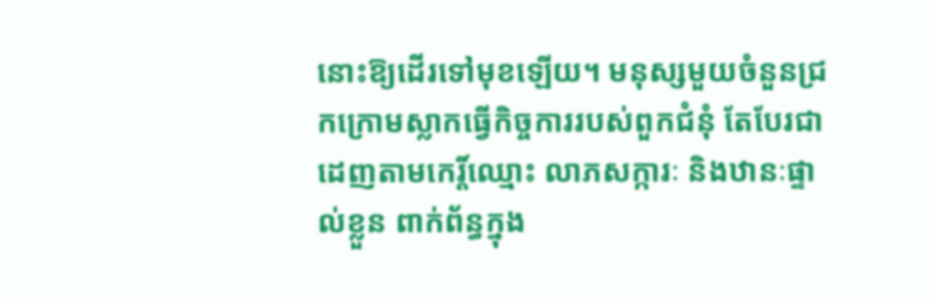នោះឱ្យដើរទៅមុខឡើយ។ មនុស្សមួយចំនួនជ្រកក្រោមស្លាកធ្វើកិច្ចការរបស់ពួកជំនុំ តែបែរជាដេញតាមកេរ្ដិ៍ឈ្មោះ លាភសក្ការៈ និងឋានៈផ្ទាល់ខ្លួន ពាក់ព័ន្ធក្នុង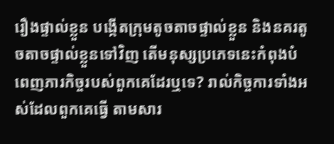រឿងផ្ទាល់ខ្លួន បង្កើតក្រុមតូចតាចផ្ទាល់ខ្លួន និងនគរតូចតាចផ្ទាល់ខ្លួនទៅវិញ តើមនុស្សប្រភេទនេះកំពុងបំពេញភារកិច្ចរបស់ពួកគេដែរឬទេ? រាល់កិច្ចការទាំងអស់ដែលពួកគេធ្វើ តាមសារ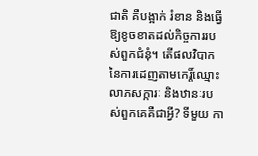ជាតិ គឺបង្អាក់ រំខាន និងធ្វើឱ្យខូចខាតដល់កិច្ចការរបស់ពួកជំនុំ។ តើផលវិបាកនៃការដេញតាមកេរ្ដិ៍ឈ្មោះ លាភសក្ការៈ និងឋានៈរបស់ពួកគេគឺជាអ្វី? ទីមួយ កា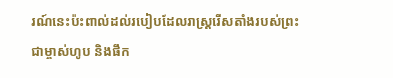រណ៍នេះប៉ះពាល់ដល់របៀបដែលរាស្ត្ររើសតាំងរបស់ព្រះជាម្ចាស់ហូប និងផឹក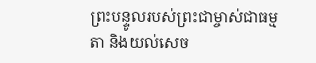ព្រះបន្ទូលរបស់ព្រះជាម្ចាស់ជាធម្មតា និងយល់សេច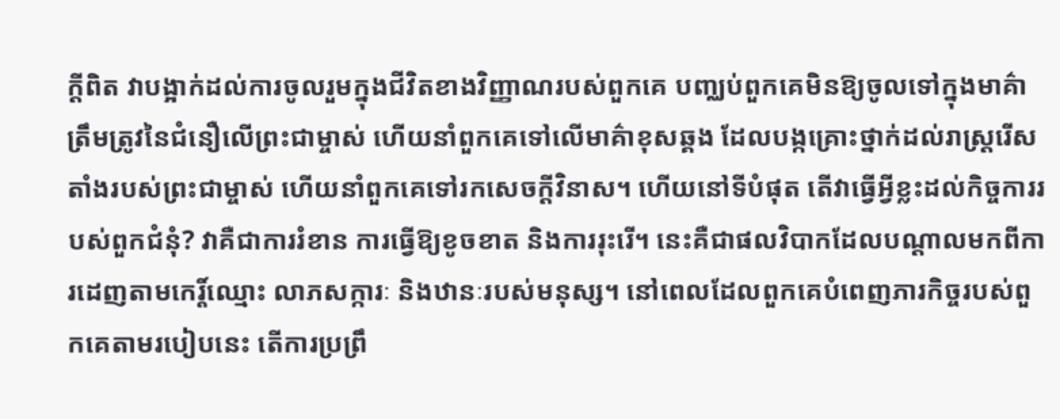ក្ដីពិត វាបង្អាក់ដល់ការចូលរួមក្នុងជីវិតខាងវិញ្ញាណរបស់ពួកគេ បញ្ឈប់ពួកគេមិនឱ្យចូលទៅក្នុងមាគ៌ាត្រឹមត្រូវនៃជំនឿលើព្រះជាម្ចាស់ ហើយនាំពួកគេទៅលើមាគ៌ាខុសឆ្គង ដែលបង្កគ្រោះថ្នាក់ដល់រាស្រ្តរើសតាំងរបស់ព្រះជាម្ចាស់ ហើយនាំពួកគេទៅរកសេចក្ដីវិនាស។ ហើយនៅទីបំផុត តើវាធ្វើអ្វីខ្លះដល់កិច្ចការរបស់ពួកជំនុំ? វាគឺជាការរំខាន ការធ្វើឱ្យខូចខាត និងការរុះរើ។ នេះគឺជាផលវិបាកដែលបណ្ដាលមកពីការដេញតាមកេរ្ដិ៍ឈ្មោះ លាភសក្ការៈ និងឋានៈរបស់មនុស្ស។ នៅពេលដែលពួកគេបំពេញភារកិច្ចរបស់ពួកគេតាមរបៀបនេះ តើការប្រព្រឹ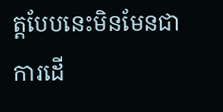ត្តបែបនេះមិនមែនជាការដើ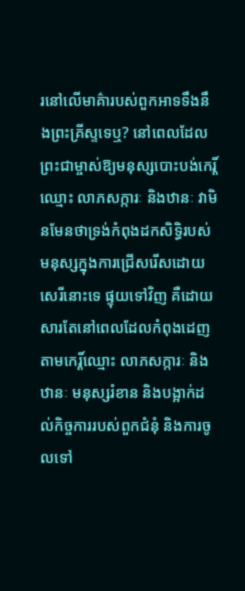រនៅលើមាគ៌ារបស់ពួកអាទទឹងនឹងព្រះគ្រីស្ទទេឬ? នៅពេលដែលព្រះជាម្ចាស់ឱ្យមនុស្សបោះបង់កេរ្ដិ៍ឈ្មោះ លាភសក្ការៈ និងឋានៈ វាមិនមែនថាទ្រង់កំពុងដកសិទ្ធិរបស់មនុស្សក្នុងការជ្រើសរើសដោយសេរីនោះទេ ផ្ទុយទៅវិញ គឺដោយសារតែនៅពេលដែលកំពុងដេញតាមកេរ្ដិ៍ឈ្មោះ លាភសក្ការៈ និងឋានៈ មនុស្សរំខាន និងបង្អាក់ដល់កិច្ចការរបស់ពួកជំនុំ និងការចូលទៅ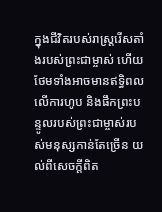ក្នុងជីវិតរបស់រាស្ត្ររើសតាំងរបស់ព្រះជាម្ចាស់ ហើយថែមទាំងអាចមានឥទ្ធិពលលើការហូប និងផឹកព្រះបន្ទូលរបស់ព្រះជាម្ចាស់របស់មនុស្សកាន់តែច្រើន យល់ពីសេចក្ដីពិត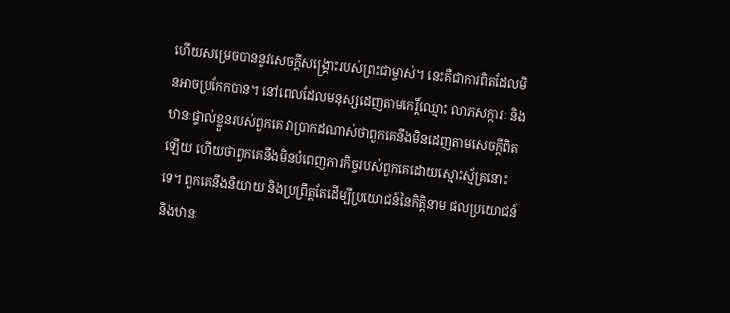ហើយសម្រេចបាននូវសេចក្ដីសង្គ្រោះរបស់ព្រះជាម្ចាស់។ នេះគឺជាការពិតដែលមិនអាចប្រកែកបាន។ នៅពេលដែលមនុស្សដេញតាមកេរ្ដិ៍ឈ្មោះ លាភសក្ការៈ និងឋានៈផ្ទាល់ខ្លួនរបស់ពួកគេ វាប្រាកដណាស់ថាពួកគេនឹងមិនដេញតាមសេចក្ដីពិតឡើយ ហើយថាពួកគេនឹងមិនបំពេញភារកិច្ចរបស់ពួកគេដោយស្មោះស្ម័គ្រនោះទេ។ ពួកគេនឹងនិយាយ និងប្រព្រឹត្តតែដើម្បីប្រយោជន៍នៃកិត្តិនាម ផលប្រយោជន៍ និងឋានៈ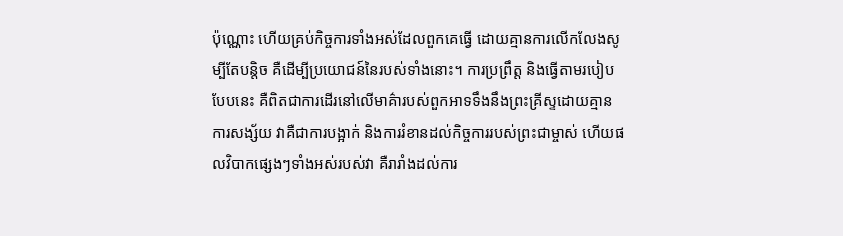ប៉ុណ្ណោះ ហើយគ្រប់កិច្ចការទាំងអស់ដែលពួកគេធ្វើ ដោយគ្មានការលើកលែងសូម្បីតែបន្តិច គឺដើម្បីប្រយោជន៍នៃរបស់ទាំងនោះ។ ការប្រព្រឹត្ត និងធ្វើតាមរបៀបបែបនេះ គឺពិតជាការដើរនៅលើមាគ៌ារបស់ពួកអាទទឹងនឹងព្រះគ្រីស្ទដោយគ្មានការសង្ស័យ វាគឺជាការបង្អាក់ និងការរំខានដល់កិច្ចការរបស់ព្រះជាម្ចាស់ ហើយផលវិបាកផ្សេងៗទាំងអស់របស់វា គឺរារាំងដល់ការ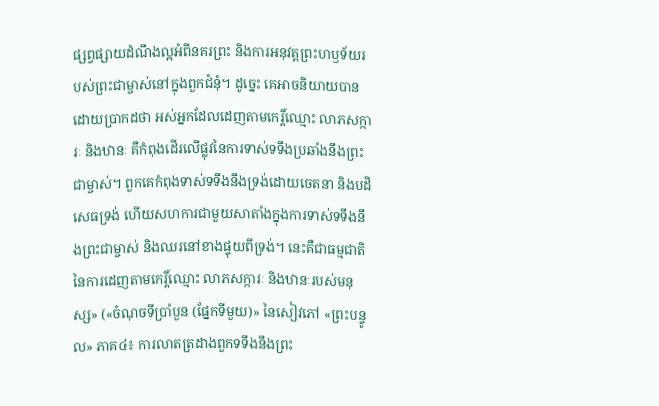ផ្សព្វផ្សាយដំណឹងល្អអំពីនគរព្រះ និងការអនុវត្តព្រះហឫទ័យរបស់ព្រះជាម្ចាស់នៅក្នុងពួកជំនុំ។ ដូច្នេះ គេអាចនិយាយបានដោយប្រាកដថា អស់អ្នកដែលដេញតាមកេរ្ដិ៍ឈ្មោះ លាភសក្ការៈ និងឋានៈ គឺកំពុងដើរលើផ្លុវនៃការទាស់ទទឹងប្រឆាំងនឹងព្រះជាម្ចាស់។ ពួកគេកំពុងទាស់ទទឹងនឹងទ្រង់ដោយចេតនា និងបដិសេធទ្រង់ ហើយសហការជាមួយសាតាំងក្នុងការទាស់ទទឹងនឹងព្រះជាម្ចាស់ និងឈរនៅខាងផ្ទុយពីទ្រង់។ នេះគឺជាធម្មជាតិនៃការដេញតាមកេរ្ដិ៍ឈ្មោះ លាភសក្ការៈ និងឋានៈរបស់មនុស្ស» («ចំណុចទីប្រាំបួន (ផ្នែកទីមួយ)» នៃសៀវភៅ «ព្រះបន្ទូល» ភាគ៤៖ ការលាតត្រដាងពួកទទឹងនឹងព្រះ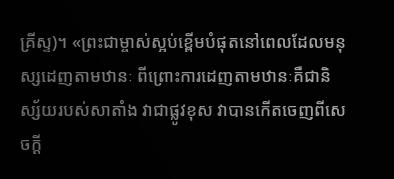គ្រីស្ទ)។ «ព្រះជាម្ចាស់ស្អប់ខ្ពើមបំផុតនៅពេលដែលមនុស្សដេញតាមឋានៈ ពីព្រោះការដេញតាមឋានៈគឺជានិស្ស័យរបស់សាតាំង វាជាផ្លូវខុស វាបានកើតចេញពីសេចក្ដី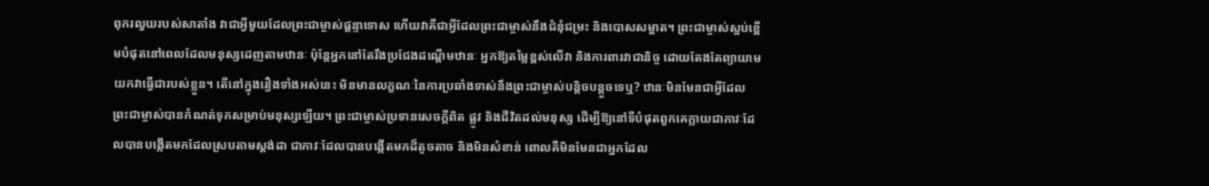ពុករលួយរបស់សាតាំង វាជាអ្វីមួយដែលព្រះជាម្ចាស់ផ្ដន្ទាទោស ហើយវាគឺជាអ្វីដែលព្រះជាម្ចាស់នឹងជំនុំជម្រះ និងបោសសម្អាត។ ព្រះជាម្ចាស់ស្អប់ខ្ពើមបំផុតនៅពេលដែលមនុស្សដេញតាមឋានៈ ប៉ុន្តែអ្នកនៅតែរឹងប្រជែងដណ្ដើមឋានៈ អ្នកឱ្យតម្លៃខ្ពស់លើវា និងការពារវាជានិច្ច ដោយតែងតែព្យាយាមយកវាធ្វើជារបស់ខ្លួន។ តើនៅក្នុងរឿងទាំងអស់នេះ មិនមានលក្ខណៈនៃការប្រឆាំងទាស់នឹងព្រះជាម្ចាស់បន្តិចបន្តួចទេឬ? ឋានៈមិនមែនជាអ្វីដែលព្រះជាម្ចាស់បានកំណត់ទុកសម្រាប់មនុស្សឡើយ។ ព្រះជាម្ចាស់ប្រទានសេចក្ដីពិត ផ្លូវ និងជីវិតដល់មនុស្ស ដើម្បីឱ្យនៅទីបំផុតពួកគេក្លាយជាភាវៈដែលបានបង្កើតមកដែលស្របតាមស្ដង់ដា ជាភាវៈដែលបានបង្កើតមកដ៏តូចតាច និងមិនសំខាន់ ពោលគឺមិនមែនជាអ្នកដែល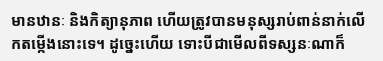មានឋានៈ និងកិត្យានុភាព ហើយត្រូវបានមនុស្សរាប់ពាន់នាក់លើកតម្កើងនោះទេ។ ដូច្នេះហើយ ទោះបីជាមើលពីទស្សនៈណាក៏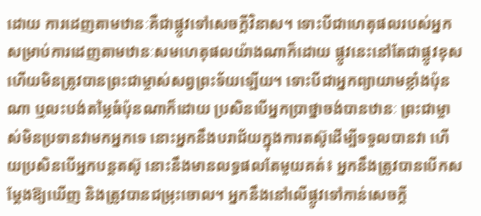ដោយ ការដេញតាមឋានៈគឺជាផ្លូវទៅសេចក្ដីវិនាស។ ទោះបីជាហេតុផលរបស់អ្នកសម្រាប់ការដេញតាមឋានៈសមហេតុផលយ៉ាងណាក៏ដោយ ផ្លូវនេះនៅតែជាផ្លូវខុស ហើយមិនត្រូវបានព្រះជាម្ចាស់សព្វព្រះទ័យឡើយ។ ទោះបីជាអ្នកព្យាយាមខ្លាំងប៉ុនណា ឬលះបង់តម្លៃធំប៉ុនណាក៏ដោយ ប្រសិនបើអ្នកប្រាថ្នាចង់បានឋានៈ ព្រះជាម្ចាស់មិនប្រទានវាមកអ្នកទេ នោះអ្នកនឹងបរាជ័យក្នុងការតស៊ូដើម្បីទទួលបានវា ហើយប្រសិនបើអ្នកបន្តតស៊ូ នោះនឹងមានលទ្ធផលតែមួយគត់៖ អ្នកនឹងត្រូវបានបើកសម្ដែងឱ្យឃើញ និងត្រូវបានជម្រុះចោល។ អ្នកនឹងនៅលើផ្លូវទៅកាន់សេចក្ដី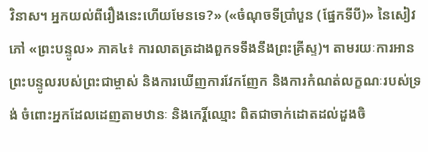វិនាស។ អ្នកយល់ពីរឿងនេះហើយមែនទេ?» («ចំណុចទីប្រាំបួន (ផ្នែកទីបី)» នៃសៀវភៅ «ព្រះបន្ទូល» ភាគ៤៖ ការលាតត្រដាងពួកទទឹងនឹងព្រះគ្រីស្ទ)។ តាមរយៈការអានព្រះបន្ទូលរបស់ព្រះជាម្ចាស់ និងការឃើញការវែកញែក និងការកំណត់លក្ខណៈរបស់ទ្រង់ ចំពោះអ្នកដែលដេញតាមឋានៈ និងកេរ្តិ៍ឈ្មោះ ពិតជាចាក់ដោតដល់ដួងចិ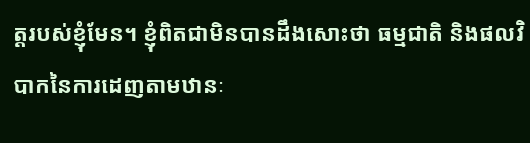ត្តរបស់ខ្ញុំមែន។ ខ្ញុំពិតជាមិនបានដឹងសោះថា ធម្មជាតិ និងផលវិបាកនៃការដេញតាមឋានៈ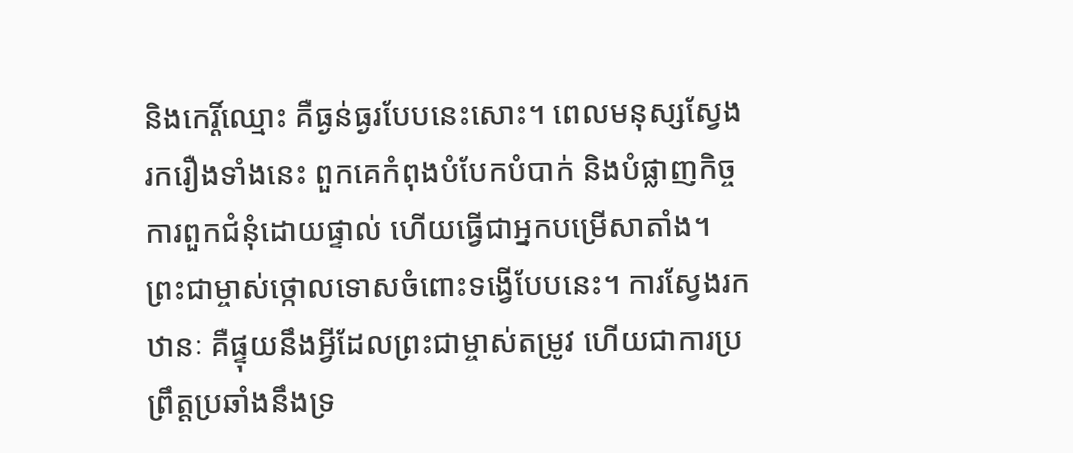និងកេរ្តិ៍ឈ្មោះ គឺធ្ងន់ធ្ងរបែបនេះសោះ។ ពេលមនុស្សស្វែងរករឿងទាំងនេះ ពួកគេកំពុងបំបែកបំបាក់ និងបំផ្លាញកិច្ចការពួកជំនុំដោយផ្ទាល់ ហើយធ្វើជាអ្នកបម្រើសាតាំង។ ព្រះជាម្ចាស់ថ្កោលទោសចំពោះទង្វើបែបនេះ។ ការស្វែងរកឋានៈ គឺផ្ទុយនឹងអ្វីដែលព្រះជាម្ចាស់តម្រូវ ហើយជាការប្រព្រឹត្តប្រឆាំងនឹងទ្រ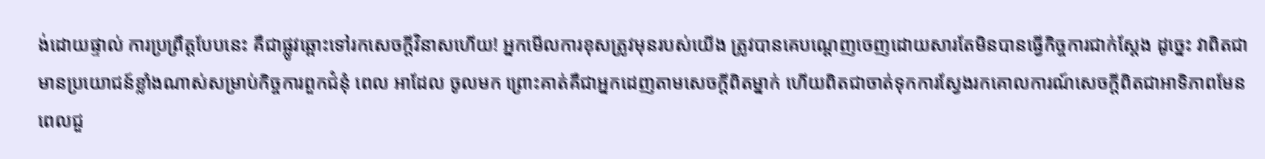ង់ដោយផ្ទាល់ ការប្រព្រឹត្តបែបនេះ គឺជាផ្លូវឆ្ពោះទៅរកសេចក្ដីវិនាសហើយ! អ្នកមើលការខុសត្រូវមុនរបស់យើង ត្រូវបានគេបណ្ដេញចេញដោយសារតែមិនបានធ្វើកិច្ចការជាក់ស្ដែង ដូច្នេះ វាពិតជាមានប្រយោជន៍ខ្លាំងណាស់សម្រាប់កិច្ចការពួកជំនុំ ពេល អាដែល ចូលមក ព្រោះគាត់គឺជាអ្នកដេញតាមសេចក្ដីពិតម្នាក់ ហើយពិតជាចាត់ទុកការស្វែងរកគោលការណ៍សេចក្ដីពិតជាអាទិភាពមែន ពេលជួ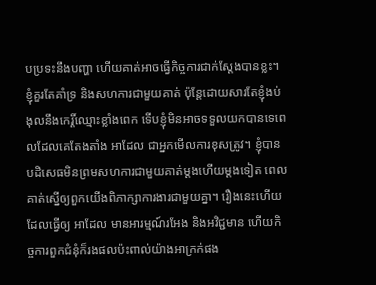បប្រទះនឹងបញ្ហា ហើយគាត់អាចធ្វើកិច្ចការជាក់ស្ដែងបានខ្លះ។ ខ្ញុំគួរតែគាំទ្រ និងសហការជាមួយគាត់ ប៉ុន្តែដោយសារតែខ្ញុំងប់ងុលនឹងកេរ្តិ៍ឈ្មោះខ្លាំងពេក ទើបខ្ញុំមិនអាចទទួលយកបានទេពេលដែលគេតែងតាំង អាដែល ជាអ្នកមើលការខុសត្រូវ។ ខ្ញុំបានបដិសេធមិនព្រមសហការជាមួយគាត់ម្ដងហើយម្ដងទៀត ពេលគាត់ស្នើឲ្យពួកយើងពិភាក្សាការងារជាមួយគ្នា។ រឿងនេះហើយដែលធ្វើឲ្យ អាដែល មានអារម្មណ៍រអែង និងអវិជ្ជមាន ហើយកិច្ចការពួកជំនុំក៏រងផលប៉ះពាល់យ៉ាងអាក្រក់ផង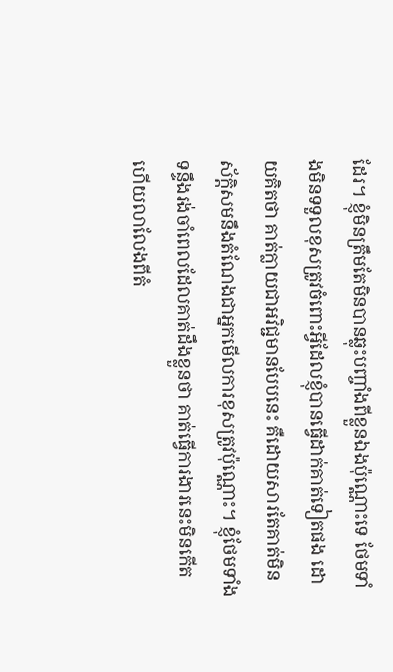ដែរ។ ខ្ញុំមិនត្រឹមតែមិនបានឆ្លុះបញ្ចាំងពីខ្លួនឯងប៉ុណ្ណោះទេ ថែមទាំងមិនទទួលខុសត្រូវចំពោះអ្វីដែលខ្ញុំបានធ្វើដាក់គាត់ទៀតផង ដោយគិតថា គាត់ក្លាយជាអវិជ្ជមានបែបនេះ គឺដោយសារតែគាត់មិនស័ក្តិសមនឹងតំណែងជាអ្នកមើលការខុសត្រូវប៉ុណ្ណោះ។ ខ្ញុំថែមទាំងទន្ទឹងរង់ចាំពេលដែលគាត់ដឹងខ្លួនថា គាត់ធ្វើការងារនេះមិនកើត ហើយលាលែងពីតំ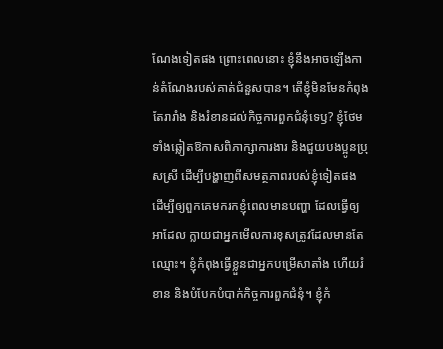ណែងទៀតផង ព្រោះពេលនោះ ខ្ញុំនឹងអាចឡើងកាន់តំណែងរបស់គាត់ជំនួសបាន។ តើខ្ញុំមិនមែនកំពុងតែរារាំង និងរំខានដល់កិច្ចការពួកជំនុំទេឫ? ខ្ញុំថែមទាំងឆ្លៀតឱកាសពិភាក្សាការងារ និងជួយបងប្អូនប្រុសស្រី ដើម្បីបង្ហាញពីសមត្ថភាពរបស់ខ្ញុំទៀតផង ដើម្បីឲ្យពួកគេមករកខ្ញុំពេលមានបញ្ហា ដែលធ្វើឲ្យ អាដែល ក្លាយជាអ្នកមើលការខុសត្រូវដែលមានតែឈ្មោះ។ ខ្ញុំកំពុងធ្វើខ្លួនជាអ្នកបម្រើសាតាំង ហើយរំខាន និងបំបែកបំបាក់កិច្ចការពួកជំនុំ។ ខ្ញុំកំ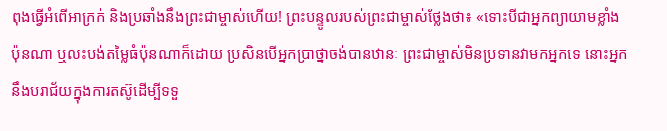ពុងធ្វើអំពើអាក្រក់ និងប្រឆាំងនឹងព្រះជាម្ចាស់ហើយ! ព្រះបន្ទូលរបស់ព្រះជាម្ចាស់ថ្លែងថា៖ «ទោះបីជាអ្នកព្យាយាមខ្លាំងប៉ុនណា ឬលះបង់តម្លៃធំប៉ុនណាក៏ដោយ ប្រសិនបើអ្នកប្រាថ្នាចង់បានឋានៈ ព្រះជាម្ចាស់មិនប្រទានវាមកអ្នកទេ នោះអ្នកនឹងបរាជ័យក្នុងការតស៊ូដើម្បីទទួ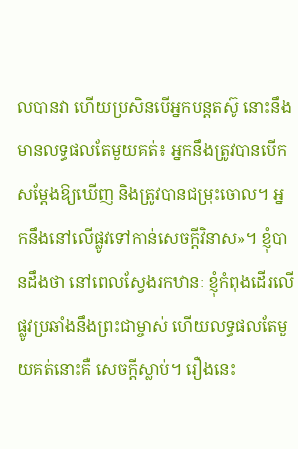លបានវា ហើយប្រសិនបើអ្នកបន្តតស៊ូ នោះនឹងមានលទ្ធផលតែមួយគត់៖ អ្នកនឹងត្រូវបានបើកសម្ដែងឱ្យឃើញ និងត្រូវបានជម្រុះចោល។ អ្នកនឹងនៅលើផ្លូវទៅកាន់សេចក្ដីវិនាស»។ ខ្ញុំបានដឹងថា នៅពេលស្វែងរកឋានៈ ខ្ញុំកំពុងដើរលើផ្លូវប្រឆាំងនឹងព្រះជាម្ចាស់ ហើយលទ្ធផលតែមួយគត់នោះគឺ សេចក្ដីស្លាប់។ រឿងនេះ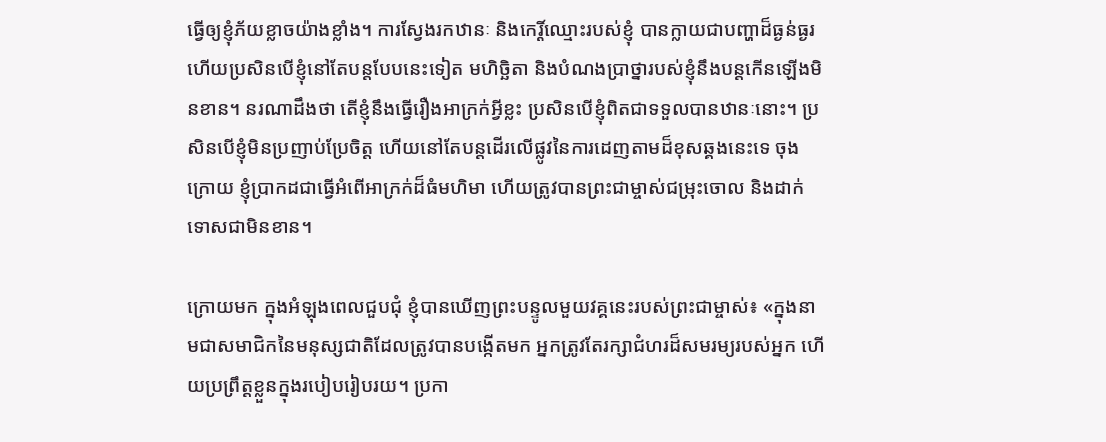ធ្វើឲ្យខ្ញុំភ័យខ្លាចយ៉ាងខ្លាំង។ ការស្វែងរកឋានៈ និងកេរ្តិ៍ឈ្មោះរបស់ខ្ញុំ បានក្លាយជាបញ្ហាដ៏ធ្ងន់ធ្ងរ ហើយប្រសិនបើខ្ញុំនៅតែបន្តបែបនេះទៀត មហិច្ឆិតា និងបំណងប្រាថ្នារបស់ខ្ញុំនឹងបន្តកើនឡើងមិនខាន។ នរណាដឹងថា តើខ្ញុំនឹងធ្វើរឿងអាក្រក់អ្វីខ្លះ ប្រសិនបើខ្ញុំពិតជាទទួលបានឋានៈនោះ។ ប្រសិនបើខ្ញុំមិនប្រញាប់ប្រែចិត្ត ហើយនៅតែបន្តដើរលើផ្លូវនៃការដេញតាមដ៏ខុសឆ្គងនេះទេ ចុងក្រោយ ខ្ញុំប្រាកដជាធ្វើអំពើអាក្រក់ដ៏ធំមហិមា ហើយត្រូវបានព្រះជាម្ចាស់ជម្រុះចោល និងដាក់ទោសជាមិនខាន។

ក្រោយមក ក្នុងអំឡុងពេលជួបជុំ ខ្ញុំបានឃើញព្រះបន្ទូលមួយវគ្គនេះរបស់ព្រះជាម្ចាស់៖ «ក្នុងនាមជាសមាជិកនៃមនុស្សជាតិដែលត្រូវបានបង្កើតមក អ្នកត្រូវតែរក្សាជំហរដ៏សមរម្យរបស់អ្នក ហើយប្រព្រឹត្តខ្លួនក្នុងរបៀបរៀបរយ។ ប្រកា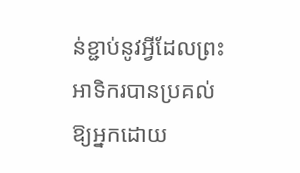ន់ខ្ជាប់នូវអ្វីដែលព្រះអាទិករបានប្រគល់ឱ្យអ្នកដោយ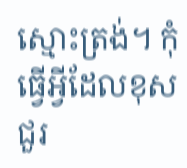ស្មោះត្រង់។ កុំធ្វើអ្វីដែលខុសជួរ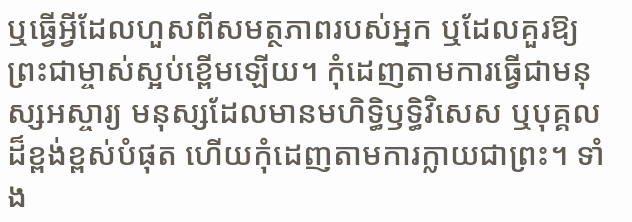ឬធ្វើអ្វីដែលហួសពីសមត្ថភាពរបស់អ្នក ឬដែលគួរឱ្យព្រះជាម្ចាស់ស្អប់ខ្ពើមឡើយ។ កុំដេញតាមការធ្វើជាមនុស្សអស្ចារ្យ មនុស្សដែលមានមហិទ្ធិឫទ្ធិវិសេស ឬបុគ្គលដ៏ខ្ពង់ខ្ពស់បំផុត ហើយកុំដេញតាមការក្លាយជាព្រះ។ ទាំង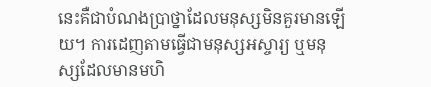នេះគឺជាបំណងប្រាថ្នាដែលមនុស្សមិនគួរមានឡើយ។ ការដេញតាមធ្វើជាមនុស្សអស្ចារ្យ ឬមនុស្សដែលមានមហិ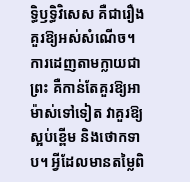ទ្ធិឫទ្ធិវិសេស គឺជារឿងគួរឱ្យអស់សំណើច។ ការដេញតាមក្លាយជាព្រះ គឺកាន់តែគួរឱ្យអាម៉ាស់ទៅទៀត វាគួរឱ្យស្អប់ខ្ពើម និងថោកទាប។ អ្វីដែលមានតម្លៃពិ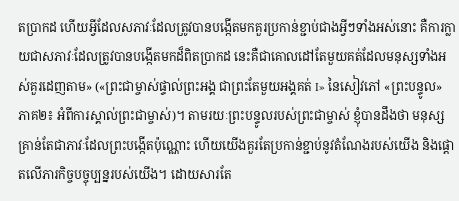តប្រាកដ ហើយអ្វីដែលសភាវៈដែលត្រូវបានបង្កើតមកគួរប្រកាន់ខ្ជាប់ជាងអ្វីៗទាំងអស់នោះ គឺការក្លាយជាសភាវៈដែលត្រូវបានបង្កើតមកដ៏ពិតប្រាកដ នេះគឺជាគោលដៅតែមួយគត់ដែលមនុស្សទាំងអស់គួរដេញតាម» («ព្រះជាម្ចាស់ផ្ទាល់ព្រះអង្គ ជាព្រះតែមួយអង្គគត់ I» នៃសៀវភៅ «ព្រះបន្ទូល» ភាគ២៖ អំពីការស្គាល់ព្រះជាម្ចាស់)។ តាមរយៈព្រះបន្ទូលរបស់ព្រះជាម្ចាស់ ខ្ញុំបានដឹងថា មនុស្សគ្រាន់តែជាភាវៈដែលព្រះបង្កើតប៉ុណ្ណោះ ហើយយើងគួរតែប្រកាន់ខ្ជាប់នូវតំណែងរបស់យើង និងផ្ដោតលើភារកិច្ចបច្ចុប្បន្នរបស់យើង។ ដោយសារតែ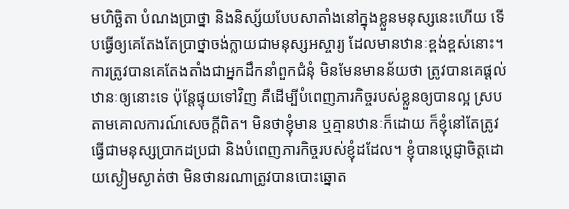មហិច្ឆិតា បំណងប្រាថ្នា និងនិស្ស័យបែបសាតាំងនៅក្នុងខ្លួនមនុស្សនេះហើយ ទើបធ្វើឲ្យគេតែងតែប្រាថ្នាចង់ក្លាយជាមនុស្សអស្ចារ្យ ដែលមានឋានៈខ្ពង់ខ្ពស់នោះ។ ការត្រូវបានគេតែងតាំងជាអ្នកដឹកនាំពួកជំនុំ មិនមែនមានន័យថា ត្រូវបានគេផ្ដល់ឋានៈឲ្យនោះទេ ប៉ុន្តែផ្ទុយទៅវិញ គឺដើម្បីបំពេញភារកិច្ចរបស់ខ្លួនឲ្យបានល្អ ស្របតាមគោលការណ៍សេចក្ដីពិត។ មិនថាខ្ញុំមាន ឬគ្មានឋានៈក៏ដោយ ក៏ខ្ញុំនៅតែត្រូវធ្វើជាមនុស្សប្រាកដប្រជា និងបំពេញភារកិច្ចរបស់ខ្ញុំដដែល។ ខ្ញុំបានប្ដេជ្ញាចិត្តដោយស្ងៀមស្ងាត់ថា មិនថានរណាត្រូវបានបោះឆ្នោត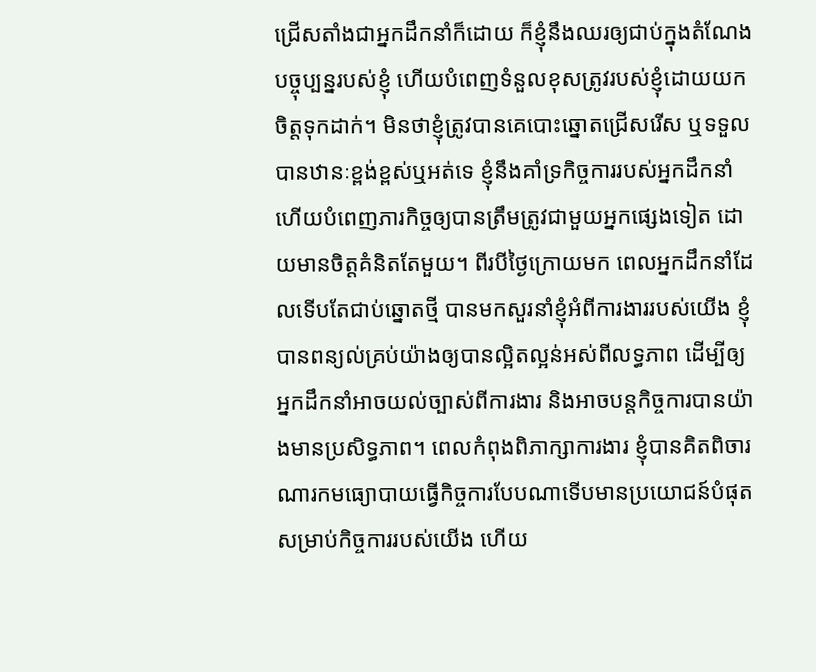ជ្រើសតាំងជាអ្នកដឹកនាំក៏ដោយ ក៏ខ្ញុំនឹងឈរឲ្យជាប់ក្នុងតំណែងបច្ចុប្បន្នរបស់ខ្ញុំ ហើយបំពេញទំនួលខុសត្រូវរបស់ខ្ញុំដោយយកចិត្តទុកដាក់។ មិនថាខ្ញុំត្រូវបានគេបោះឆ្នោតជ្រើសរើស ឬទទួលបានឋានៈខ្ពង់ខ្ពស់ឬអត់ទេ ខ្ញុំនឹងគាំទ្រកិច្ចការរបស់អ្នកដឹកនាំ ហើយបំពេញភារកិច្ចឲ្យបានត្រឹមត្រូវជាមួយអ្នកផ្សេងទៀត ដោយមានចិត្តគំនិតតែមួយ។ ពីរបីថ្ងៃក្រោយមក ពេលអ្នកដឹកនាំដែលទើបតែជាប់ឆ្នោតថ្មី បានមកសួរនាំខ្ញុំអំពីការងាររបស់យើង ខ្ញុំបានពន្យល់គ្រប់យ៉ាងឲ្យបានល្អិតល្អន់អស់ពីលទ្ធភាព ដើម្បីឲ្យអ្នកដឹកនាំអាចយល់ច្បាស់ពីការងារ និងអាចបន្តកិច្ចការបានយ៉ាងមានប្រសិទ្ធភាព។ ពេលកំពុងពិភាក្សាការងារ ខ្ញុំបានគិតពិចារណារកមធ្យោបាយធ្វើកិច្ចការបែបណាទើបមានប្រយោជន៍បំផុតសម្រាប់កិច្ចការរបស់យើង ហើយ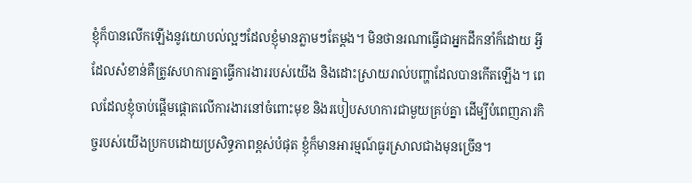ខ្ញុំក៏បានលើកឡើងនូវយោបល់ល្អៗដែលខ្ញុំមានភ្លាមៗតែម្ដង។ មិនថានរណាធ្វើជាអ្នកដឹកនាំក៏ដោយ អ្វីដែលសំខាន់គឺត្រូវសហការគ្នាធ្វើការងាររបស់យើង និងដោះស្រាយរាល់បញ្ហាដែលបានកើតឡើង។ ពេលដែលខ្ញុំចាប់ផ្ដើមផ្ដោតលើការងារនៅចំពោះមុខ និងរបៀបសហការជាមួយគ្រប់គ្នា ដើម្បីបំពេញភារកិច្ចរបស់យើងប្រកបដោយប្រសិទ្ធភាពខ្ពស់បំផុត ខ្ញុំក៏មានអារម្មណ៍ធូរស្រាលជាងមុនច្រើន។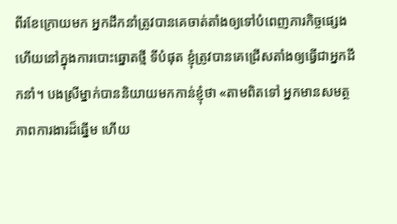ពីរខែក្រោយមក អ្នកដឹកនាំត្រូវបានគេចាត់តាំងឲ្យទៅបំពេញភារកិច្ចផ្សេង ហើយនៅក្នុងការបោះឆ្នោតថ្មី ទីបំផុត ខ្ញុំត្រូវបានគេជ្រើសតាំងឲ្យធ្វើជាអ្នកដឹកនាំ។ បងស្រីម្នាក់បាននិយាយមកកាន់ខ្ញុំថា «តាមពិតទៅ អ្នកមានសមត្ថភាពការងារដ៏ឆ្នើម ហើយ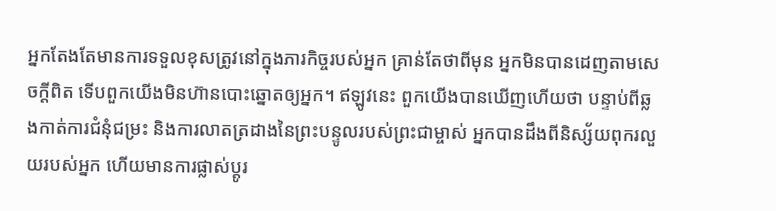អ្នកតែងតែមានការទទួលខុសត្រូវនៅក្នុងភារកិច្ចរបស់អ្នក គ្រាន់តែថាពីមុន អ្នកមិនបានដេញតាមសេចក្ដីពិត ទើបពួកយើងមិនហ៊ានបោះឆ្នោតឲ្យអ្នក។ ឥឡូវនេះ ពួកយើងបានឃើញហើយថា បន្ទាប់ពីឆ្លងកាត់ការជំនុំជម្រះ និងការលាតត្រដាងនៃព្រះបន្ទូលរបស់ព្រះជាម្ចាស់ អ្នកបានដឹងពីនិស្ស័យពុករលួយរបស់អ្នក ហើយមានការផ្លាស់ប្ដូរ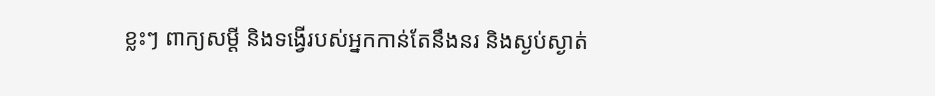ខ្លះៗ ពាក្យសម្ដី និងទង្វើរបស់អ្នកកាន់តែនឹងនរ និងស្ងប់ស្ងាត់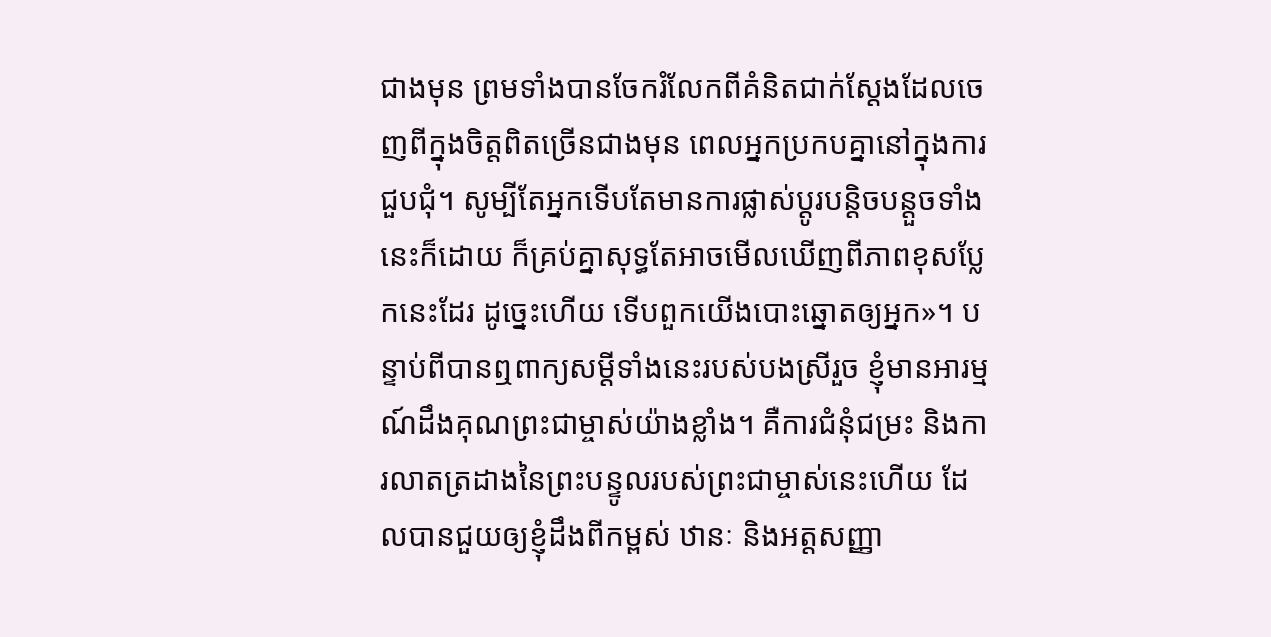ជាងមុន ព្រមទាំងបានចែករំលែកពីគំនិតជាក់ស្ដែងដែលចេញពីក្នុងចិត្តពិតច្រើនជាងមុន ពេលអ្នកប្រកបគ្នានៅក្នុងការជួបជុំ។ សូម្បីតែអ្នកទើបតែមានការផ្លាស់ប្ដូរបន្តិចបន្តួចទាំងនេះក៏ដោយ ក៏គ្រប់គ្នាសុទ្ធតែអាចមើលឃើញពីភាពខុសប្លែកនេះដែរ ដូច្នេះហើយ ទើបពួកយើងបោះឆ្នោតឲ្យអ្នក»។ បន្ទាប់ពីបានឮពាក្យសម្ដីទាំងនេះរបស់បងស្រីរួច ខ្ញុំមានអារម្មណ៍ដឹងគុណព្រះជាម្ចាស់យ៉ាងខ្លាំង។ គឺការជំនុំជម្រះ និងការលាតត្រដាងនៃព្រះបន្ទូលរបស់ព្រះជាម្ចាស់នេះហើយ ដែលបានជួយឲ្យខ្ញុំដឹងពីកម្ពស់ ឋានៈ និងអត្តសញ្ញា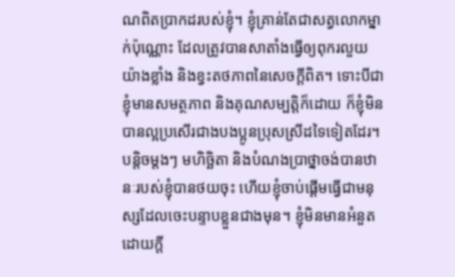ណពិតប្រាកដរបស់ខ្ញុំ។ ខ្ញុំគ្រាន់តែជាសត្វលោកម្នាក់ប៉ុណ្ណោះ ដែលត្រូវបានសាតាំងធ្វើឲ្យពុករលួយយ៉ាងខ្លាំង និងខ្វះតថភាពនៃសេចក្ដីពិត។ ទោះបីជាខ្ញុំមានសមត្ថភាព និងគុណសម្បត្តិក៏ដោយ ក៏ខ្ញុំមិនបានល្អប្រសើរជាងបងប្អូនប្រុសស្រីដទៃទៀតដែរ។ បន្ដិចម្ដងៗ មហិច្ឆិតា និងបំណងប្រាថ្នាចង់បានឋានៈរបស់ខ្ញុំបានថយចុះ ហើយខ្ញុំចាប់ផ្ដើមធ្វើជាមនុស្សដែលចេះបន្ទាបខ្លួនជាងមុន។ ខ្ញុំមិនមានអំនួតដោយក្ដី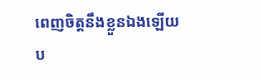ពេញចិត្តនឹងខ្លួនឯងឡើយ ប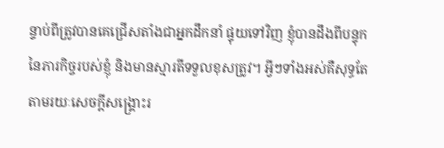ន្ទាប់ពីត្រូវបានគេជ្រើសតាំងជាអ្នកដឹកនាំ ផ្ទុយទៅវិញ ខ្ញុំបានដឹងពីបន្ទុកនៃភារកិច្ចរបស់ខ្ញុំ និងមានស្មារតីទទួលខុសត្រូវ។ អ្វីៗទាំងអស់គឺសុទ្ធតែតាមរយៈសេចក្ដីសង្គ្រោះរ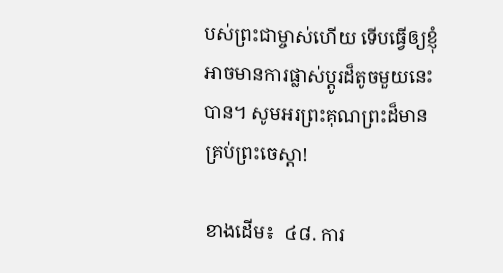បស់ព្រះជាម្ចាស់ហើយ ទើបធ្វើឲ្យខ្ញុំអាចមានការផ្លាស់ប្ដូរដ៏តូចមួយនេះបាន។ សូមអរព្រះគុណព្រះដ៏មានគ្រប់ព្រះចេស្ដា!

ខាងដើម៖  ៤៨. ការ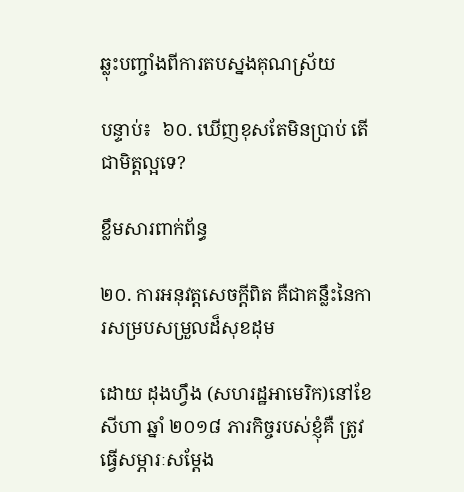ឆ្លុះបញ្ចាំងពីការតបស្នងគុណស្រ័យ

បន្ទាប់៖  ៦០. ឃើញខុសតែមិនប្រាប់ តើជាមិត្តល្អទេ?

ខ្លឹមសារពាក់ព័ន្ធ

២០. ការអនុវត្តសេចក្ដីពិត គឺជាគន្លឹះនៃការសម្របសម្រួលដ៏សុខដុម

ដោយ ដុងហ្វឹង (សហរដ្ឋអាមេរិក)នៅខែសីហា ឆ្នាំ ២០១៨ ភារកិច្ចរបស់ខ្ញុំគឺ ត្រូវធ្វើសម្ភារៈសម្ដែង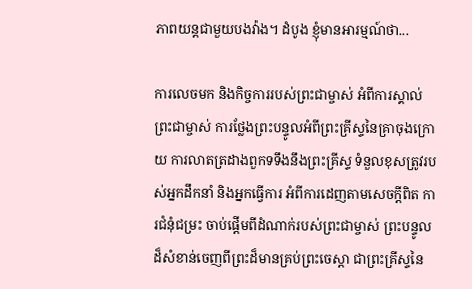ភាពយន្តជាមួយបងវ៉ាង។ ដំបូង ខ្ញុំមានអារម្មណ៍ថា...

ការលេចមក និងកិច្ចការរបស់ព្រះជាម្ចាស់ អំពីការស្គាល់ព្រះជាម្ចាស់ ការថ្លែងព្រះបន្ទូលអំពីព្រះគ្រីស្ទនៃគ្រាចុងក្រោយ ការលាតត្រដាងពួកទទឹងនឹងព្រះគ្រីស្ទ ទំនួលខុសត្រូវរបស់អ្នកដឹកនាំ និងអ្នកធ្វើការ អំពីការដេញតាមសេចក្តីពិត ការជំនុំជម្រះ ចាប់ផ្ដើមពីដំណាក់របស់ព្រះជាម្ចាស់ ព្រះបន្ទូលដ៏សំខាន់ចេញពីព្រះដ៏មានគ្រប់ព្រះចេស្ដា ជាព្រះគ្រីស្ទនៃ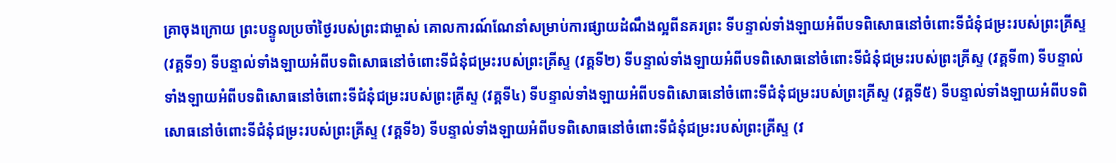គ្រាចុងក្រោយ ព្រះបន្ទូលប្រចាំថ្ងៃរបស់ព្រះជាម្ចាស់ គោលការណ៍ណែនាំសម្រាប់ការផ្សាយដំណឹងល្អពីនគរព្រះ ទីបន្ទាល់ទាំងឡាយអំពីបទពិសោធនៅចំពោះទីជំនុំជម្រះរបស់ព្រះគ្រីស្ទ (វគ្គទី១) ទីបន្ទាល់ទាំងឡាយអំពីបទពិសោធនៅចំពោះទីជំនុំជម្រះរបស់ព្រះគ្រីស្ទ (វគ្គទី២) ទីបន្ទាល់ទាំងឡាយអំពីបទពិសោធនៅចំពោះទីជំនុំជម្រះរបស់ព្រះគ្រីស្ទ (វគ្គទី៣) ទីបន្ទាល់ទាំងឡាយអំពីបទពិសោធនៅចំពោះទីជំនុំជម្រះរបស់ព្រះគ្រីស្ទ (វគ្គទី៤) ទីបន្ទាល់ទាំងឡាយអំពីបទពិសោធនៅចំពោះទីជំនុំជម្រះរបស់ព្រះគ្រីស្ទ (វគ្គទី៥) ទីបន្ទាល់ទាំងឡាយអំពីបទពិសោធនៅចំពោះទីជំនុំជម្រះរបស់ព្រះគ្រីស្ទ (វគ្គទី៦) ទីបន្ទាល់ទាំងឡាយអំពីបទពិសោធនៅចំពោះទីជំនុំជម្រះរបស់ព្រះគ្រីស្ទ (វ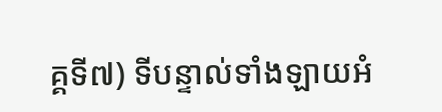គ្គទី៧) ទីបន្ទាល់ទាំងឡាយអំ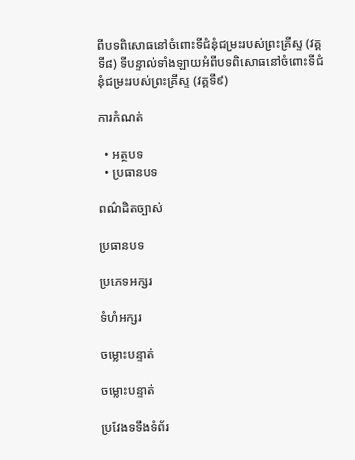ពីបទពិសោធនៅចំពោះទីជំនុំជម្រះរបស់ព្រះគ្រីស្ទ (វគ្គទី៨) ទីបន្ទាល់ទាំងឡាយអំពីបទពិសោធនៅចំពោះទីជំនុំជម្រះរបស់ព្រះគ្រីស្ទ (វគ្គទី៩)

ការកំណត់

  • អត្ថបទ
  • ប្រធានបទ

ពណ៌ដិតច្បាស់

ប្រធានបទ

ប្រភេទអក្សរ

ទំហំអក្សរ

ចម្លោះបន្ទាត់

ចម្លោះបន្ទាត់

ប្រវែងទទឹងទំព័រ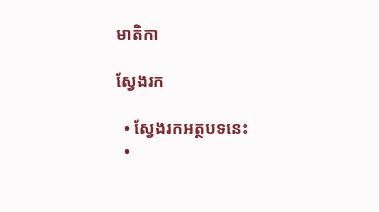មាតិកា

ស្វែងរក

  • ស្វែងរកអត្ថបទនេះ
  •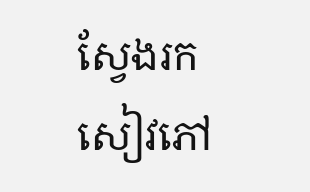ស្វែងរកសៀវភៅ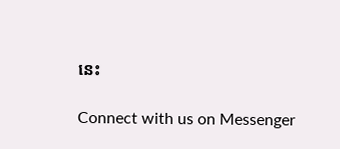នេះ

Connect with us on Messenger